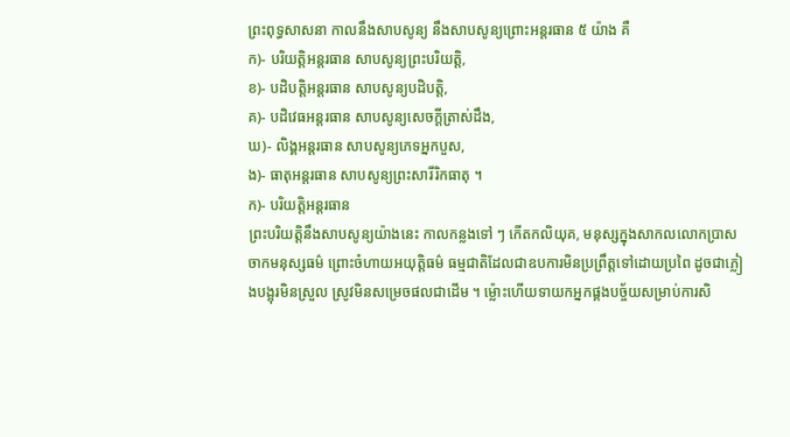ព្រះពុទ្ធសាសនា កាលនឹងសាបសូន្យ នឹងសាបសូន្យព្រោះអន្តរធាន ៥ យ៉ាង គឺ
ក)- បរិយត្តិអន្តរធាន សាបសូន្យព្រះបរិយត្តិ,
ខ)- បដិបត្តិអន្តរធាន សាបសូន្យបដិបត្តិ,
គ)- បដិវេធអន្តរធាន សាបសូន្យសេចក្ដីត្រាស់ដឹង,
ឃ)- លិង្គអន្តរធាន សាបសូន្យភេទអ្នកបួស,
ង)- ធាតុអន្តរធាន សាបសូន្យព្រះសារីរិកធាតុ ។
ក)- បរិយត្តិអន្តរធាន
ព្រះបរិយត្តិនឹងសាបសូន្យយ៉ាងនេះ កាលកន្លងទៅ ៗ កើតកលិយុគ, មនុស្សក្នុងសាកលលោកប្រាសចាកមនុស្សធម៌ ព្រោះចំហាយអយុត្តិធម៌ ធម្មជាតិដែលជាឧបការមិនប្រព្រឹត្តទៅដោយប្រពៃ ដូចជាភ្លៀងបង្អុរមិនស្រួល ស្រូវមិនសម្រេចផលជាដើម ។ ម៉្លោះហើយទាយកអ្នកផ្គងបច្ច័យសម្រាប់ការសិ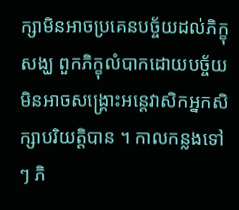ក្សាមិនអាចប្រគេនបច្ច័យដល់ភិក្ខុសង្ឃ ពួកភិក្ខុលំបាកដោយបច្ច័យ មិនអាចសង្គ្រោះអន្តេវាសិកអ្នកសិក្សាបរិយត្តិបាន ។ កាលកន្លងទៅ ៗ ភិ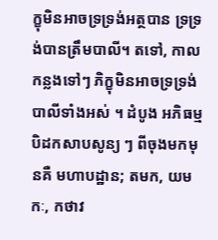ក្ខុមិនអាចទ្រទ្រង់អត្ថបាន ទ្រទ្រង់បានត្រឹមបាលី។ តទៅ, កាលកន្លងទៅៗ ភិក្ខុមិនអាចទ្រទ្រង់បាលីទាំងអស់ ។ ដំបូង អភិធម្មបិដកសាបសូន្យ ៗ ពីចុងមកមុនគឺ មហាបដ្ឋាន; តមក, យមកៈ, កថាវ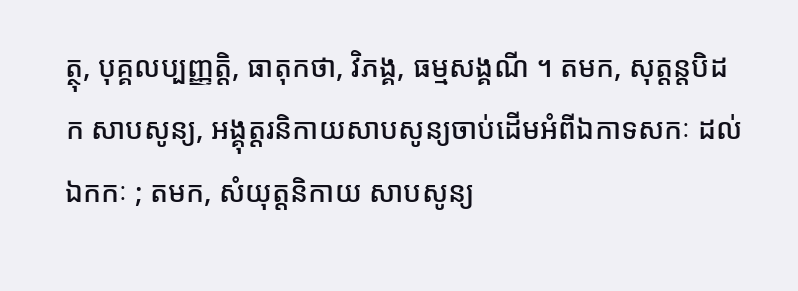ត្ថុ, បុគ្គលប្បញ្ញត្តិ, ធាតុកថា, វិភង្គ, ធម្មសង្គណី ។ តមក, សុត្តន្តបិដក សាបសូន្យ, អង្គុត្តរនិកាយសាបសូន្យចាប់ដើមអំពីឯកាទសកៈ ដល់ឯកកៈ ; តមក, សំយុត្តនិកាយ សាបសូន្យ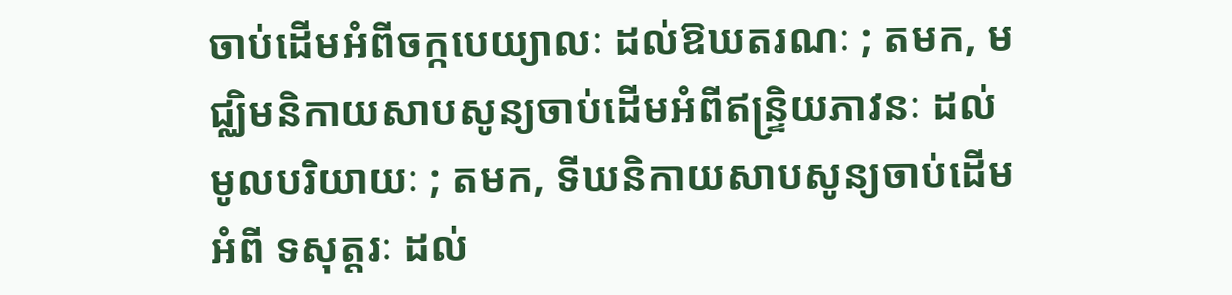ចាប់ដើមអំពីចក្កបេយ្យាលៈ ដល់ឱឃតរណៈ ; តមក, មជ្ឈិមនិកាយសាបសូន្យចាប់ដើមអំពីឥន្ទ្រិយភាវនៈ ដល់មូលបរិយាយៈ ; តមក, ទីឃនិកាយសាបសូន្យចាប់ដើមអំពី ទសុត្តរៈ ដល់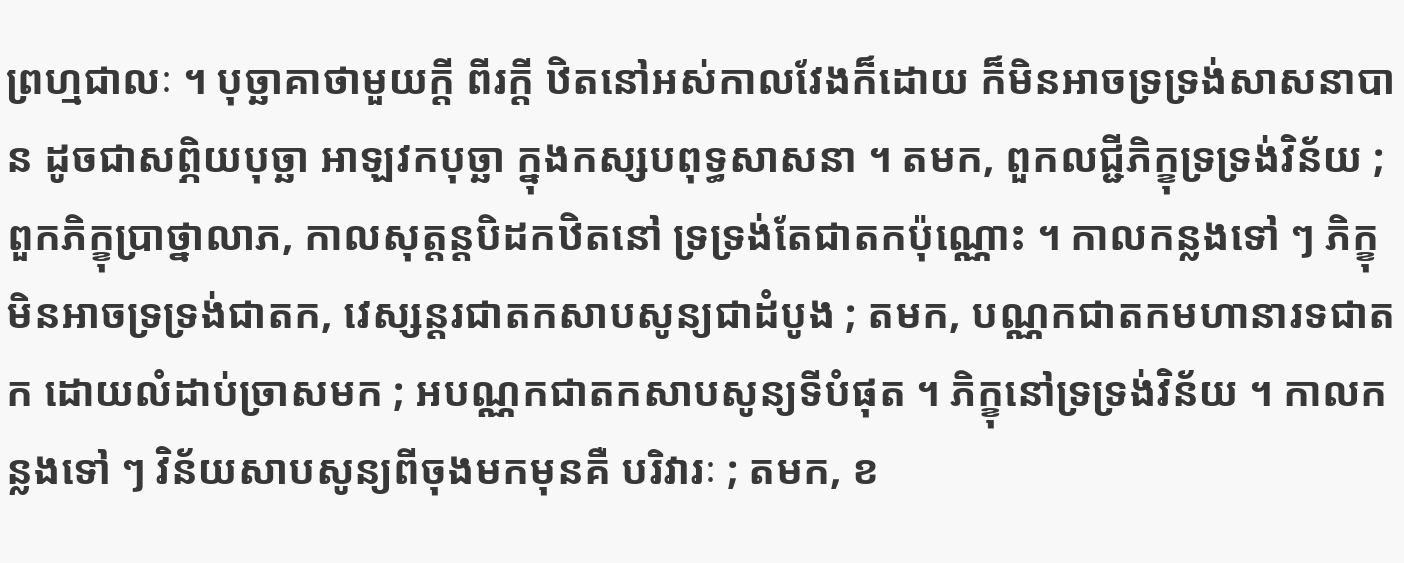ព្រហ្មជាលៈ ។ បុច្ឆាគាថាមួយក្ដី ពីរក្ដី ឋិតនៅអស់កាលវែងក៏ដោយ ក៏មិនអាចទ្រទ្រង់សាសនាបាន ដូចជាសព្ភិយបុច្ឆា អាឡវកបុច្ឆា ក្នុងកស្សបពុទ្ធសាសនា ។ តមក, ពួកលជ្ជីភិក្ខុទ្រទ្រង់វិន័យ ; ពួកភិក្ខុប្រាថ្នាលាភ, កាលសុត្តន្តបិដកឋិតនៅ ទ្រទ្រង់តែជាតកប៉ុណ្ណោះ ។ កាលកន្លងទៅ ៗ ភិក្ខុមិនអាចទ្រទ្រង់ជាតក, វេស្សន្តរជាតកសាបសូន្យជាដំបូង ; តមក, បណ្ណកជាតកមហានារទជាតក ដោយលំដាប់ច្រាសមក ; អបណ្ណកជាតកសាបសូន្យទីបំផុត ។ ភិក្ខុនៅទ្រទ្រង់វិន័យ ។ កាលកន្លងទៅ ៗ វិន័យសាបសូន្យពីចុងមកមុនគឺ បរិវារៈ ; តមក, ខ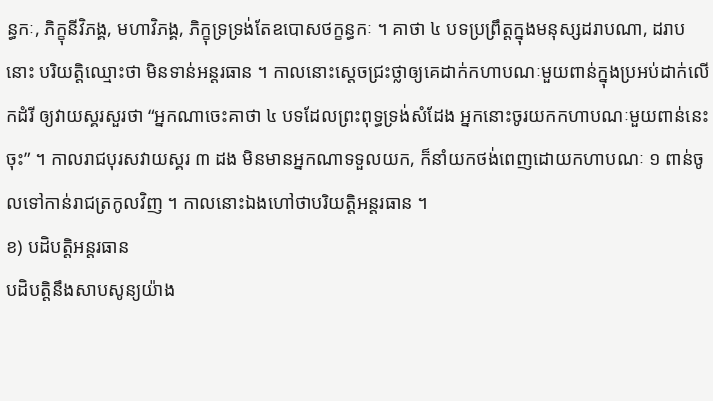ន្ធកៈ, ភិក្ខុនីវិភង្គ, មហាវិភង្គ, ភិក្ខុទ្រទ្រង់តែឧបោសថក្ខន្ធកៈ ។ គាថា ៤ បទប្រព្រឹត្តក្នុងមនុស្សដរាបណា, ដរាបនោះ បរិយត្តិឈ្មោះថា មិនទាន់អន្តរធាន ។ កាលនោះស្ដេចជ្រះថ្លាឲ្យគេដាក់កហាបណៈមួយពាន់ក្នុងប្រអប់ដាក់លើកដំរី ឲ្យវាយស្គរសួរថា “អ្នកណាចេះគាថា ៤ បទដែលព្រះពុទ្ធទ្រង់សំដែង អ្នកនោះចូរយកកហាបណៈមួយពាន់នេះចុះ” ។ កាលរាជបុរសវាយស្គរ ៣ ដង មិនមានអ្នកណាទទួលយក, ក៏នាំយកថង់ពេញដោយកហាបណៈ ១ ពាន់ចូលទៅកាន់រាជត្រកូលវិញ ។ កាលនោះឯងហៅថាបរិយត្តិអន្តរធាន ។
ខ) បដិបត្តិអន្តរធាន
បដិបត្តិនឹងសាបសូន្យយ៉ាង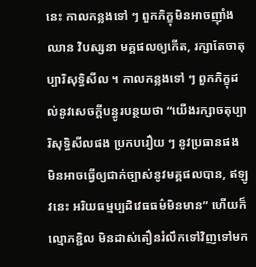នេះ កាលកន្លងទៅ ៗ ពួកភិក្ខុមិនអាចញ៉ាំងឈាន វិបស្សនា មគ្គផលឲ្យកើត, រក្សាតែចាតុប្បារិសុទ្ធិសីល ។ កាលកន្លងទៅ ៗ ពួកភិក្ខុដល់នូវសេចក្ដីបន្ធូរបន្ថយថា “យើងរក្សាចតុប្បារិសុទ្ធិសីលផង ប្រកបរឿយ ៗ នូវប្រធានផង មិនអាចធ្វើឲ្យជាក់ច្បាស់នូវមគ្គផលបាន, ឥឡូវនេះ អរិយធម្មប្បដិវេធធម៌មិនមាន” ហើយក៏ល្មោភខ្ជិល មិនដាស់តឿនរំលឹកទៅវិញទៅមក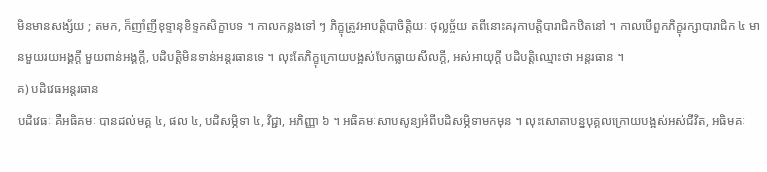មិនមានសង្ស័យ ; តមក, ក៏ញាំញីខុទ្ទានុខិទ្ទកសិក្ខាបទ ។ កាលកន្លងទៅ ៗ ភិក្ខុត្រូវអាបត្តិបាចិត្តិយៈ ថុល្លច្ច័យ តពីនោះគរុកាបត្តិបារាជិកឋិតនៅ ។ កាលបើពួកភិក្ខុរក្សាបារាជិក ៤ មានមួយរយអង្គក្ដី មួយពាន់អង្គក្ដី, បដិបត្តិមិនទាន់អន្តរធានទេ ។ លុះតែភិក្ខុក្រោយបង្អស់បែកធ្លាយសីលក្ដី, អស់អាយុក្ដី បដិបត្តិឈ្មោះថា អន្តរធាន ។
គ) បដិវេធអន្តរធាន
បដិវេធៈ គឺអធិគមៈ បានដល់មគ្គ ៤, ផល ៤, បដិសម្ភិទា ៤, វិជ្ជា, អភិញ្ញា ៦ ។ អធិគមៈសាបសូន្យអំពីបដិសម្ភិទាមកមុន ។ លុះសោតាបន្នបុគ្គលក្រោយបង្អស់អស់ជីវិត, អធិមគៈ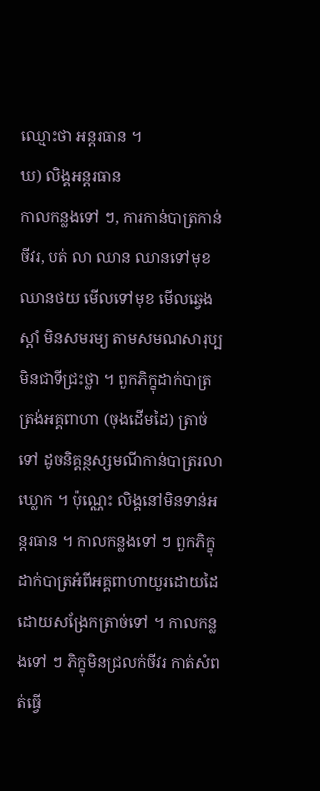ឈ្មោះថា អន្តរធាន ។
ឃ) លិង្គអន្តរធាន
កាលកន្លងទៅ ៗ, ការកាន់បាត្រកាន់ចីវរ, បត់ លា ឈាន ឈានទៅមុខ ឈានថយ មើលទៅមុខ មើលឆ្វេង ស្ដាំ មិនសមរម្យ តាមសមណសារុប្ប មិនជាទីជ្រះថ្លា ។ ពួកភិក្ខុដាក់បាត្រត្រង់អគ្គពាហា (ចុងដើមដៃ) ត្រាច់ទៅ ដូចនិគ្គន្ថស្សមណីកាន់បាត្ររលាឃ្លោក ។ ប៉ុណ្ណេះ លិង្គនៅមិនទាន់អន្តរធាន ។ កាលកន្លងទៅ ៗ ពួកភិក្ខុដាក់បាត្រអំពីអគ្គពាហាយួរដោយដៃ ដោយសង្រែកត្រាច់ទៅ ។ កាលកន្លងទៅ ៗ ភិក្ខុមិនជ្រលក់ចីវរ កាត់សំពត់ធ្វើ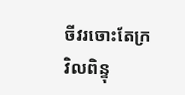ចីវរចោះតែក្រវិលពិន្ទុ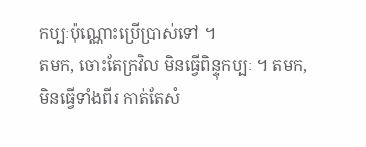កប្បៈប៉ុណ្ណោះប្រើប្រាស់ទៅ ។
តមក, ចោះតែក្រវិល មិនធ្វើពិន្ទុកប្បៈ ។ តមក, មិនធ្វើទាំងពីរ កាត់តែសំ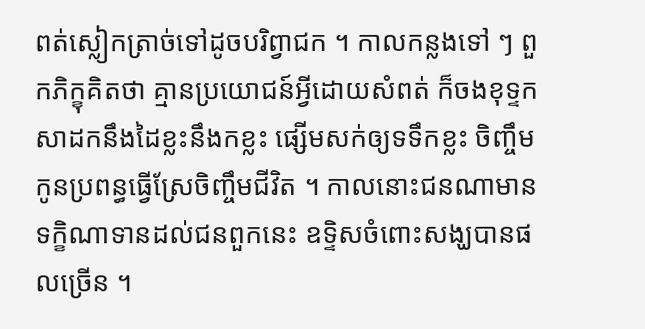ពត់ស្លៀកត្រាច់ទៅដូចបរិព្វាជក ។ កាលកន្លងទៅ ៗ ពួកភិក្ខុគិតថា គ្មានប្រយោជន៍អ្វីដោយសំពត់ ក៏ចងខុទ្ទកសាដកនឹងដៃខ្លះនឹងកខ្លះ ផ្សើមសក់ឲ្យទទឹកខ្លះ ចិញ្ចឹមកូនប្រពន្ធធ្វើស្រែចិញ្ចឹមជីវិត ។ កាលនោះជនណាមានទក្ខិណាទានដល់ជនពួកនេះ ឧទ្ទិសចំពោះសង្ឃបានផលច្រើន ។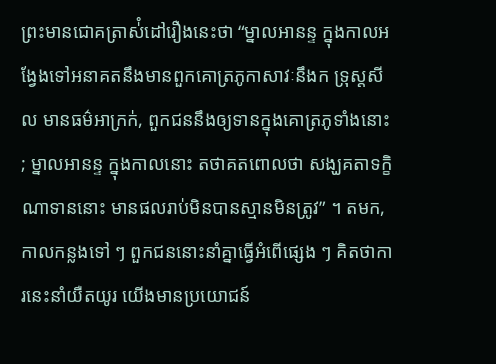ព្រះមានជោគត្រាស់ំដៅរឿងនេះថា “ម្នាលអានន្ទ ក្នុងកាលអង្វែងទៅអនាគតនឹងមានពួកគោត្រភូកាសាវៈនឹងក ទ្រុស្តសីល មានធម៌អាក្រក់, ពួកជននឹងឲ្យទានក្នុងគោត្រភូទាំងនោះ ; ម្នាលអានន្ទ ក្នុងកាលនោះ តថាគតពោលថា សង្ឃគតាទក្ខិណាទាននោះ មានផលរាប់មិនបានស្មានមិនត្រូវ” ។ តមក, កាលកន្លងទៅ ៗ ពួកជននោះនាំគ្នាធ្វើអំពើផ្សេង ៗ គិតថាការនេះនាំយឺតយូរ យើងមានប្រយោជន៍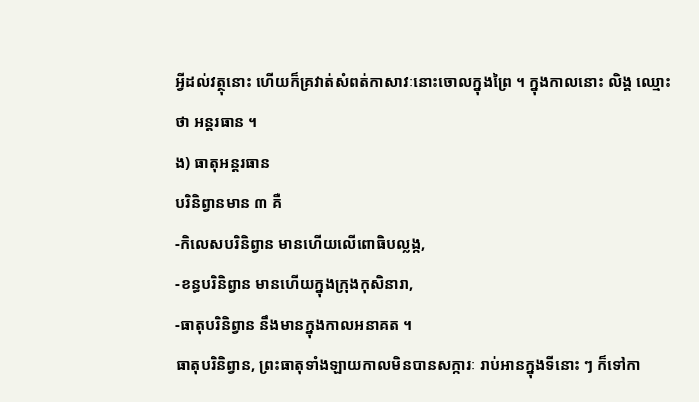អ្វីដល់វត្ថុនោះ ហើយក៏គ្រវាត់សំពត់កាសាវៈនោះចោលក្នុងព្រៃ ។ ក្នុងកាលនោះ លិង្គ ឈ្មោះថា អន្តរធាន ។
ង) ធាតុអន្តរធាន
បរិនិព្វានមាន ៣ គឺ
-កិលេសបរិនិព្វាន មានហើយលើពោធិបល្លង្ក,
-ខន្ធបរិនិព្វាន មានហើយក្នុងក្រុងកុសិនារា,
-ធាតុបរិនិព្វាន នឹងមានក្នុងកាលអនាគត ។
ធាតុបរិនិព្វាន, ព្រះធាតុទាំងឡាយកាលមិនបានសក្ការៈ រាប់អានក្នុងទីនោះ ៗ ក៏ទៅកា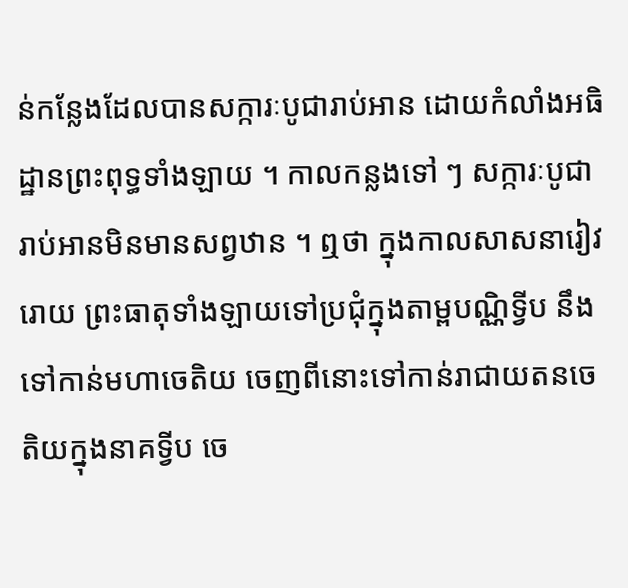ន់កន្លែងដែលបានសក្ការៈបូជារាប់អាន ដោយកំលាំងអធិដ្ឋានព្រះពុទ្ធទាំងឡាយ ។ កាលកន្លងទៅ ៗ សក្ការៈបូជារាប់អានមិនមានសព្វឋាន ។ ឮថា ក្នុងកាលសាសនារៀវរោយ ព្រះធាតុទាំងឡាយទៅប្រជុំក្នុងតាម្ពបណ្ណិទ្វីប នឹងទៅកាន់មហាចេតិយ ចេញពីនោះទៅកាន់រាជាយតនចេតិយក្នុងនាគទ្វីប ចេ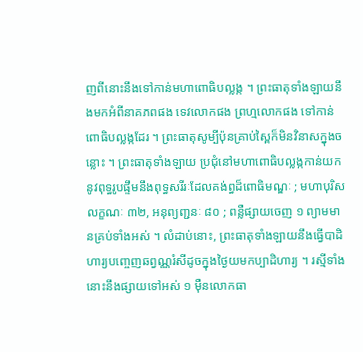ញពីនោះនឹងទៅកាន់មហាពោធិបល្លង្ក ។ ព្រះធាតុទាំងឡាយនឹងមកអំពីនាគភពផង ទេវលោកផង ព្រហ្មលោកផង ទៅកាន់ពោធិបល្លង្កដែរ ។ ព្រះធាតុសូម្បីប៉ុនគ្រាប់ស្ពៃក៏មិនវិនាសក្នុងចន្លោះ ។ ព្រះធាតុទាំងឡាយ ប្រជុំនៅមហាពោធិបល្លង្កកាន់យកនូវពុទ្ធរូបផ្ទឹមនឹងពុទ្ធសរីរៈដែលគង់ព្ធដ៏ពោធិមណ្ឌៈ ; មហាបុរិសលក្ខណៈ ៣២, អនុព្យញ្ជនៈ ៨០ ; ពន្លឺផ្សាយចេញ ១ ព្យាមមានគ្រប់ទាំងអស់ ។ លំដាប់នោះ, ព្រះធាតុទាំងឡាយនឹងធ្វើបាដិហារ្យបញ្ចេញឆព្វណ្ណរំសីដូចក្នុងថ្ងៃយមកប្បាដិហារ្យ ។ រស្មីទាំងនោះនឹងផ្សាយទៅអស់ ១ ម៉ឺនលោកធា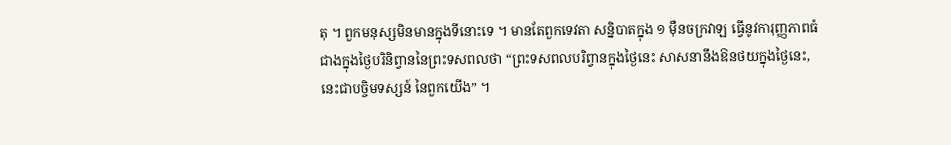តុ ។ ពួកមនុស្សមិនមានក្នុងទីនោះទេ ។ មានតែពួកទេវតា សន្និបាតក្នុង ១ ម៉ឺនចក្រវាឡ ធ្វើនូវការុញ្ញភាពធំជាងក្នុងថ្ងៃបរិនិព្វាននៃព្រះទសពលថា “ព្រះទសពលបរិព្វានក្នុងថ្ងៃនេះ សាសនានឹងឱនថយក្នុងថ្ងៃនេះ, នេះជាបច្ចិមទស្សន៍ នៃពួកយើង” ។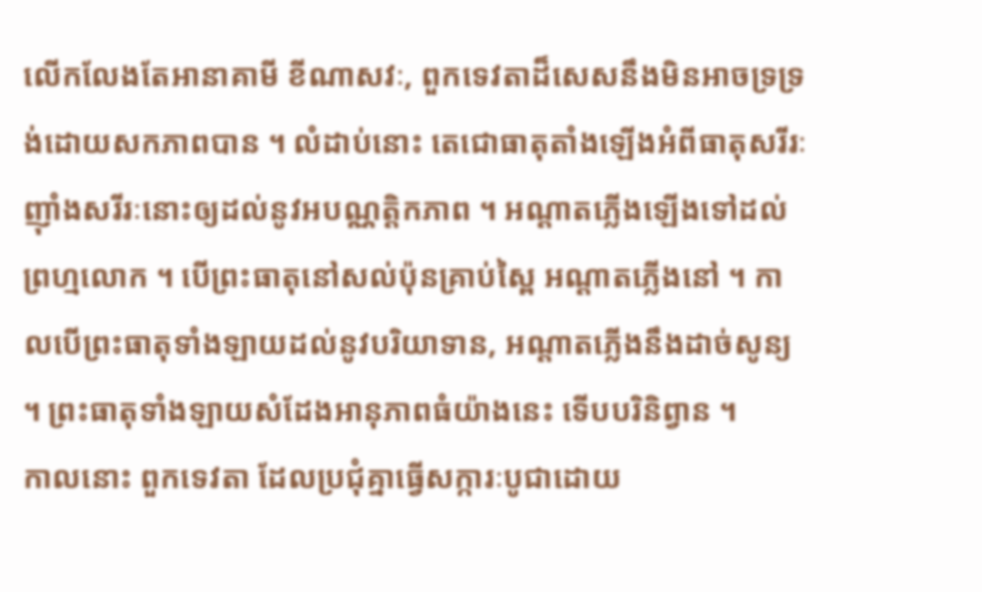លើកលែងតែអានាគាមី ខីណាសវៈ, ពួកទេវតាដ៏សេសនឹងមិនអាចទ្រទ្រង់ដោយសកភាពបាន ។ លំដាប់នោះ តេជោធាតុតាំងឡើងអំពីធាតុសរីរៈ ញ៉ាំងសរីរៈនោះឲ្យដល់នូវអបណ្ណត្តិកភាព ។ អណ្ដាតភ្លើងឡើងទៅដល់ព្រហ្មលោក ។ បើព្រះធាតុនៅសល់ប៉ុនគ្រាប់ស្ពៃ អណ្ដាតភ្លើងនៅ ។ កាលបើព្រះធាតុទាំងឡាយដល់នូវបរិយាទាន, អណ្ដាតភ្លើងនឹងដាច់សូន្យ ។ ព្រះធាតុទាំងឡាយសំដែងអានុភាពធំយ៉ាងនេះ ទើបបរិនិព្វាន ។
កាលនោះ ពួកទេវតា ដែលប្រជុំគ្នាធ្វើសក្ការៈបូជាដោយ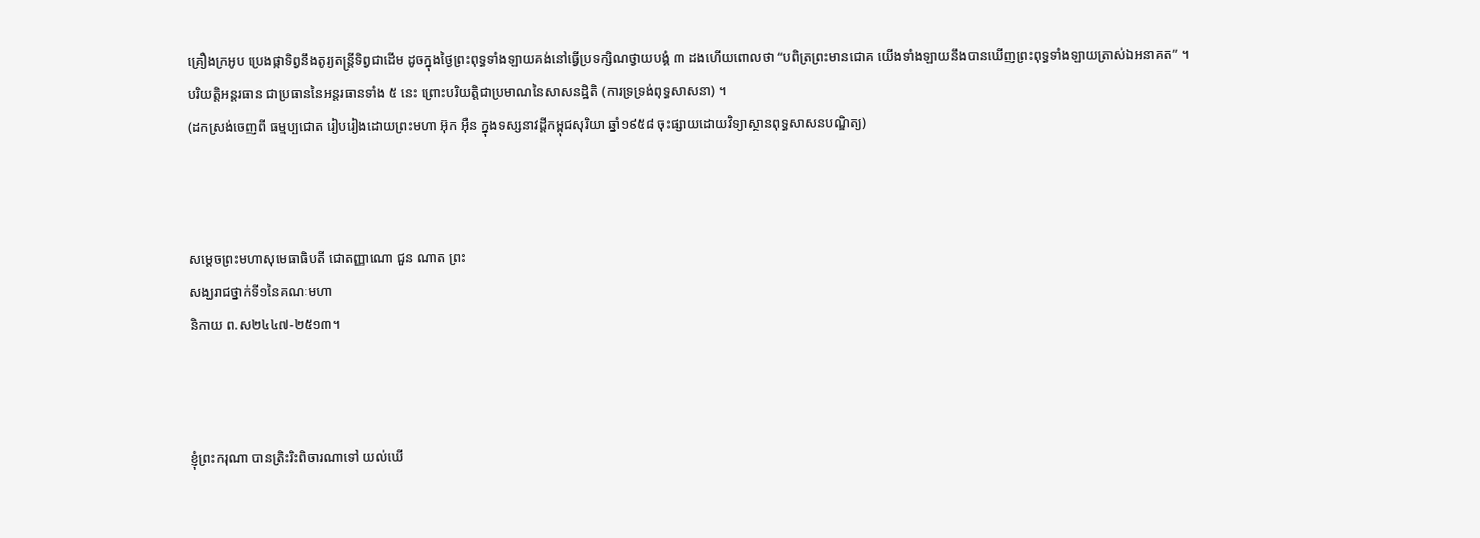គ្រឿងក្រអូប ប្រេងផ្កាទិព្វនឹងតូរ្យតន្ត្រីទិព្វជាដើម ដូចក្នុងថ្ងៃព្រះពុទ្ធទាំងឡាយគង់នៅធ្វើប្រទក្សិណថ្វាយបង្គំ ៣ ដងហើយពោលថា “បពិត្រព្រះមានជោគ យើងទាំងឡាយនឹងបានឃើញព្រះពុទ្ធទាំងឡាយត្រាស់ឯអនាគត” ។
បរិយត្តិអន្តរធាន ជាប្រធាននៃអន្តរធានទាំង ៥ នេះ ព្រោះបរិយត្តិជាប្រមាណនៃសាសនដ្ឋិតិ (ការទ្រទ្រង់ពុទ្ធសាសនា) ។
(ដកស្រង់ចេញពី ធម្មប្បជោត រៀបរៀងដោយព្រះមហា អ៊ុក អ៊ឺន ក្នុងទស្សនាវដ្តីកម្ពុជសុរិយា ឆ្នាំ១៩៥៨ ចុះផ្សាយដោយវិទ្យាស្ថានពុទ្ធសាសនបណ្ឌិត្យ)



សម្តេចព្រះមហាសុមេធាធិបតី ជោតញ្ញាណោ ជួន ណាត ព្រះ
សង្ឃរាជថ្នាក់ទី១នៃគណៈមហា
និកាយ ព.ស២៤៤៧-២៥១៣។



ខ្ញុំព្រះករុណា បានត្រិះរិះពិចារណាទៅ យល់ឃើ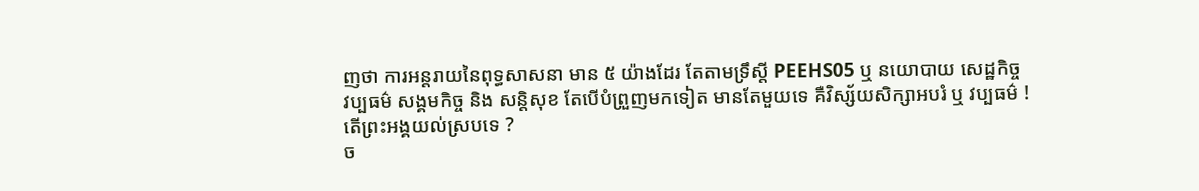ញថា ការអន្តរាយនៃពុទ្ធសាសនា មាន ៥ យ៉ាងដែរ តែតាមទ្រឹស្តី PEEHS05 ឬ នយោបាយ សេដ្ឋកិច្ច វប្បធម៌ សង្គមកិច្ច និង សន្តិសុខ តែបើបំព្រួញមកទៀត មានតែមួយទេ គឺវិស្ស័យសិក្សាអបរំ ឬ វប្បធម៌ ! តើព្រះអង្គយល់ស្របទេ ?
ច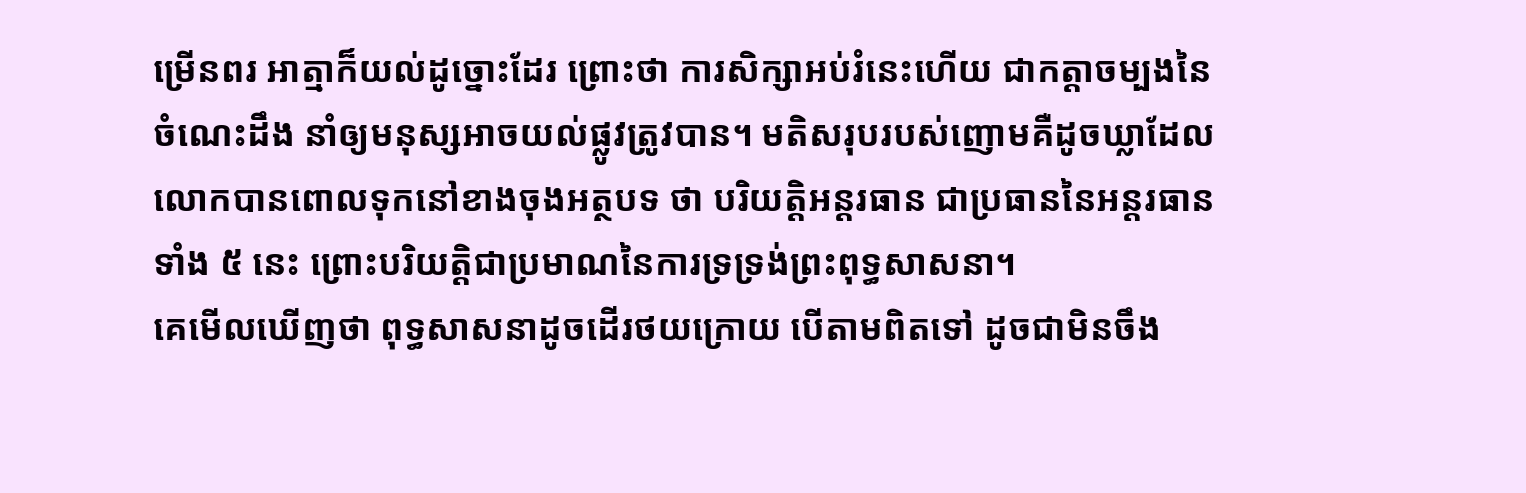ម្រើនពរ អាត្មាក៏យល់ដូច្នោះដែរ ព្រោះថា ការសិក្សាអប់រំនេះហើយ ជាកត្តាចម្បងនៃចំណេះដឹង នាំឲ្យមនុស្សអាចយល់ផ្លូវត្រូវបាន។ មតិសរុបរបស់ញោមគឺដូចឃ្លាដែលលោកបានពោលទុកនៅខាងចុងអត្ថបទ ថា បរិយត្តិអន្តរធាន ជាប្រធាននៃអន្តរធានទាំង ៥ នេះ ព្រោះបរិយត្តិជាប្រមាណនៃការទ្រទ្រង់ព្រះពុទ្ធសាសនា។
គេមើលឃើញថា ពុទ្ធសាសនាដូចដើរថយក្រោយ បើតាមពិតទៅ ដូចជាមិនចឹង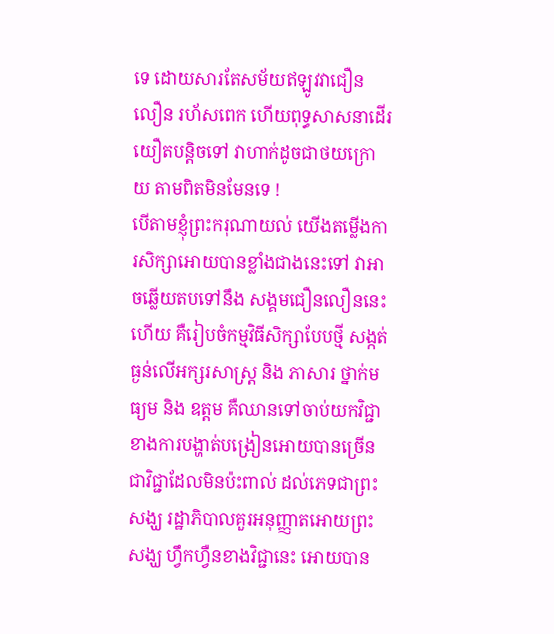ទេ ដោយសារតែសម័យឥឡូវវាជឿនលឿន រហ័សពេក ហើយពុទ្ធសាសនាដើរយឿតបន្តិចទៅ វាហាក់ដូចជាថយក្រោយ តាមពិតមិនមែនទេ !
បើតាមខ្ញុំព្រះករុណាយល់ យើងតម្លើងការសិក្សាអោយបានខ្លាំងជាងនេះទៅ វាអាចឆ្លើយតបទៅនឹង សង្គមជឿនលឿននេះហើយ គឺរៀបចំកម្មវិធីសិក្សាបែបថ្មី សង្កត់ធ្ងន់លើអក្សរសាស្រ្ត និង ភាសារ ថ្នាក់មធ្យម និង ឧត្តម គឺឈានទៅចាប់យកវិជ្ជា ខាងការបង្ហាត់បង្រៀនអោយបានច្រើន ជាវិជ្ជាដែលមិនប៉ះពាល់ ដល់ភេទជាព្រះសង្ឃ រដ្ឋាភិបាលគួរអនុញ្ញាតអោយព្រះសង្ឃ ហ្វឹកហ្វឺនខាងវិជ្ជានេះ អោយបាន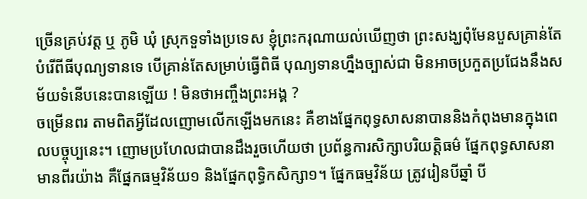ច្រើនគ្រប់វត្ត ឬ ភូមិ ឃុំ ស្រុកទួទាំងប្រទេស ខ្ញុំព្រះករុណាយល់ឃើញថា ព្រះសង្ឃពុំមែនបួសគ្រាន់តែបំរើពីធីបុណ្យទានទេ បើគ្រាន់តែសម្រាប់ធ្វើពិធី បុណ្យទានហ្នឹងច្បាស់ជា មិនអាចប្រកួតប្រជែងនឹងសម័យទំនើបនេះបានឡើយ ! មិនថាអញ្ចឹងព្រះអង្គ ?
ចម្រើនពរ តាមពិតអ្វីដែលញោមលើកឡើងមកនេះ គឺខាងផ្នែកពុទ្ធសាសនាបាននិងកំពុងមានក្នុងពេលបច្ចុប្បនេះ។ ញោមប្រហែលជាបានដឹងរួចហើយថា ប្រព័ន្ធការសិក្សាបរិយត្តិធម៌ ផ្នែកពុទ្ធសាសនា មានពីរយ៉ាង គឹផ្នែកធម្មវិន័យ១ និងផ្នែកពុទ្ធិកសិក្សា១។ ផ្នែកធម្មវិន័យ ត្រូវរៀនបីឆ្នាំ បី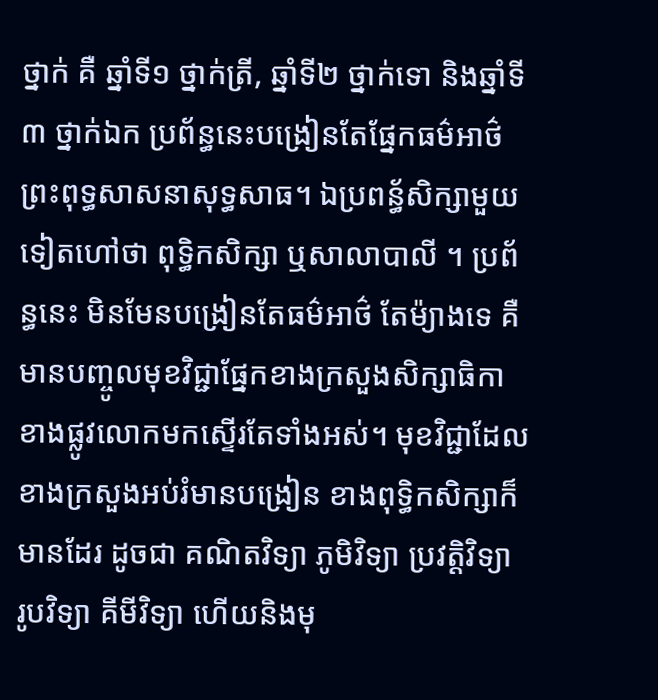ថ្នាក់ គឺ ឆ្នាំទី១ ថ្នាក់ត្រី, ឆ្នាំទី២ ថ្នាក់ទោ និងឆ្នាំទី៣ ថ្នាក់ឯក ប្រព័ន្ធនេះបង្រៀនតែផ្នែកធម៌អាថ៌ព្រះពុទ្ធសាសនាសុទ្ធសាធ។ ឯប្រពន្ធ័សិក្សាមួយទៀតហៅថា ពុទ្ធិកសិក្សា ឬសាលាបាលី ។ ប្រព័ន្ធនេះ មិនមែនបង្រៀនតែធម៌អាថ៌ តែម៉្យាងទេ គឺមានបញ្ចូលមុខវិជ្ជាផ្នែកខាងក្រសួងសិក្សាធិកា ខាងផ្លូវលោកមកស្ទើរតែទាំងអស់។ មុខវិជ្ជាដែលខាងក្រសួងអប់រំមានបង្រៀន ខាងពុទ្ធិកសិក្សាក៏មានដែរ ដូចជា គណិតវិទ្យា ភូមិវិទ្យា ប្រវត្តិវិទ្យា រូបវិទ្យា គីមីវិទ្យា ហើយនិងមុ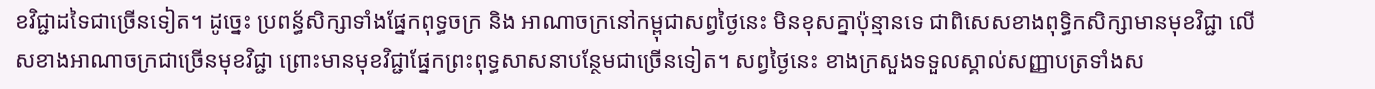ខវិជ្ជាដទៃជាច្រើនទៀត។ ដូច្នេះ ប្រពន័្ធសិក្សាទាំងផ្នែកពុទ្ធចក្រ និង អាណាចក្រនៅកម្ពុជាសព្វថ្ងៃនេះ មិនខុសគ្នាប៉ុន្មានទេ ជាពិសេសខាងពុទ្ធិកសិក្សាមានមុខវិជ្ជា លើសខាងអាណាចក្រជាច្រើនមុខវិជ្ជា ព្រោះមានមុខវិជ្ជាផ្នែកព្រះពុទ្ធសាសនាបន្ថែមជាច្រើនទៀត។ សព្វថ្ងៃនេះ ខាងក្រសួងទទួលស្គាល់សញ្ញាបត្រទាំងស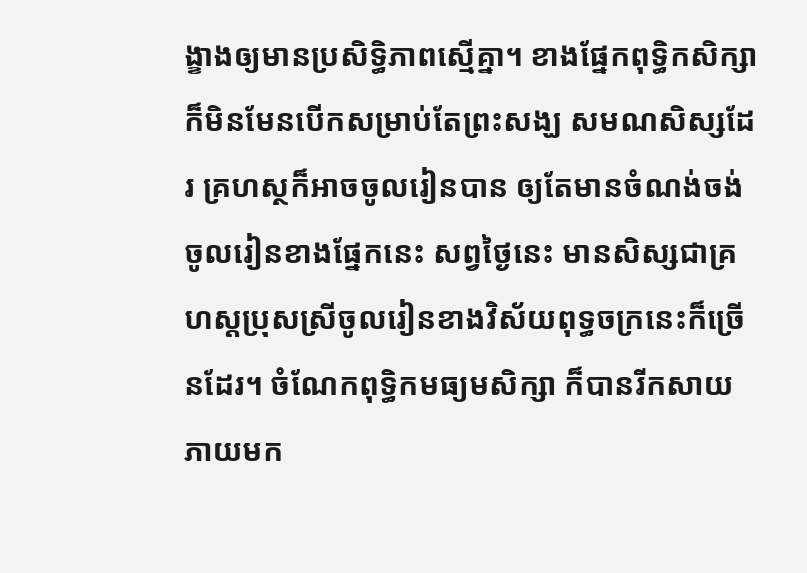ង្ខាងឲ្យមានប្រសិទ្ធិភាពស្មើគ្នា។ ខាងផ្នែកពុទ្ធិកសិក្សាក៏មិនមែនបើកសម្រាប់តែព្រះសង្ឃ សមណសិស្សដែរ គ្រហស្ថក៏អាចចូលរៀនបាន ឲ្យតែមានចំណង់ចង់ចូលរៀនខាងផ្នែកនេះ សព្វថ្ងៃនេះ មានសិស្សជាគ្រហស្តប្រុសស្រីចូលរៀនខាងវិស័យពុទ្ធចក្រនេះក៏ច្រើនដែរ។ ចំណែកពុទ្ធិកមធ្យមសិក្សា ក៏បានរីកសាយភាយមក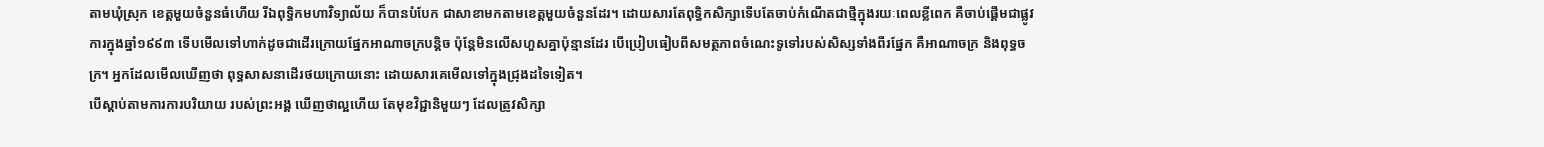តាមឃុំស្រុក ខេត្តមួយចំនួនធំហើយ រីឯពុទ្ធិកមហាវិទ្យាល័យ ក៏បានបំបែក ជាសាខាមកតាមខេត្តមួយចំនួនដែរ។ ដោយសារតែពុទ្ធិកសិក្សាទើបតែចាប់កំណើតជាថ្មីក្នុងរយៈពេលខ្លីពេក គឺចាប់ផ្តើមជាផ្លូវការក្នុងឆ្នាំ១៩៩៣ ទើបមើលទៅហាក់ដូចជាដើរក្រោយផ្នែកអាណាចក្របន្តិច ប៉ុន្តែមិនលើសហួសគ្នាប៉ុន្មានដែរ បើប្រៀបធៀបពីសមត្ថភាពចំណេះទូទៅរបស់សិស្សទាំងពីរផ្នែក គឺអាណាចក្រ និងពុទ្ធចក្រ។ អ្នកដែលមើលឃើញថា ពុទ្ធសាសនាដើរថយក្រោយនោះ ដោយសារគេមើលទៅក្នុងជ្រុងដទៃទៀត។
បើស្តាប់តាមការការបរិយាយ របស់ព្រះអង្គ ឃើញថាល្អហើយ តែមុខវិជ្ជានិមួយៗ ដែលត្រូវសិក្សា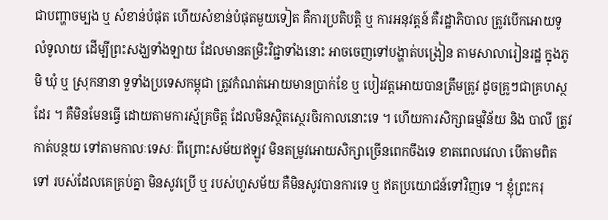ជាបញ្ហាចម្បង ឬ សំខាន់បំផុត ហើយសំខាន់បំផុតមួយទៀត គឺការប្រតិបត្តិ ឬ ការអនុវត្តន៍ គឺរដ្ឋាភិបាល ត្រូវបើកអោយទូលំទូលាយ ដើម្បីព្រះសង្ឃទាំងឡាយ ដែលមានតម្រិះវិជ្ជាទាំងនោះ អាចចេញទៅបង្ហាត់បង្រៀន តាមសាលារៀនរដ្ឋ ក្នុងភូមិ ឃុំ ឬ ស្រុកនានា ទួទាំងប្រទេសកម្ពុជា ត្រូវកំណត់អោយមានប្រាក់ខែ ឬ បៀរវត្តអោយបានត្រឹមត្រូវ ដូចគ្រូៗជាគ្រហស្ថដែរ ។ គឺមិនមែនធ្វើ ដោយតាមការស្ម័គ្រចិត្ត ដែលមិនស្ថិតស្ថេរចិរកាលនោះទេ ។ ហើយការសិក្សាធម្មវិន័យ និង បាលី ត្រូវកាត់បន្ថយ ទៅតាមកាលៈទេសៈ ពីព្រោះសម័យឥឡូវ មិនតម្រូវអោយសិក្សាច្រើនពេកចឹងទេ ខាតពេលវេលា បើតាមពិតទៅ របស់ដែលគេគ្រប់គ្នា មិនសូវប្រើ ឬ របស់ហួសម័យ គឺមិនសូវបានការទេ ឬ ឥតប្រយោជន៍ទៅវិញទេ ។ ខ្ញុំព្រះករុ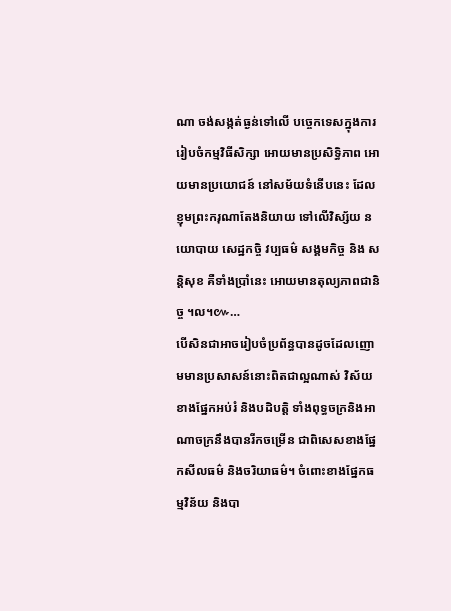ណា ចង់សង្កត់ធ្ងន់ទៅលើ បច្ចេកទេសក្នុងការរៀបចំកម្មវិធីសិក្សា អោយមានប្រសិទ្ធិភាព អោយមានប្រយោជន៍ នៅសម័យទំនើបនេះ ដែលខ្ញុមព្រះករុណាតែងនិយាយ ទៅលើវិស្ស័យ នយោបាយ សេដ្ឋកចិ្ច វប្បធម៌ សង្គមកិច្ច និង សន្តិសុខ គឺទាំងប្រាំនេះ អោយមានតុល្យភាពជានិច្ច ។ល។៚…
បើសិនជាអាចរៀបចំប្រព័ន្ធបានដូចដែលញោមមានប្រសាសន៍នោះពិតជាល្អណាស់ វិស័យខាងផ្នែកអប់រំ និងបដិបត្តិ ទាំងពុទ្ធចក្រនិងអាណាចក្រនឹងបានរីកចម្រើន ជាពិសេសខាងផ្នែកសីលធម៌ និងចរិយាធម៌។ ចំពោះខាងផ្នែកធម្មវិន័យ និងបា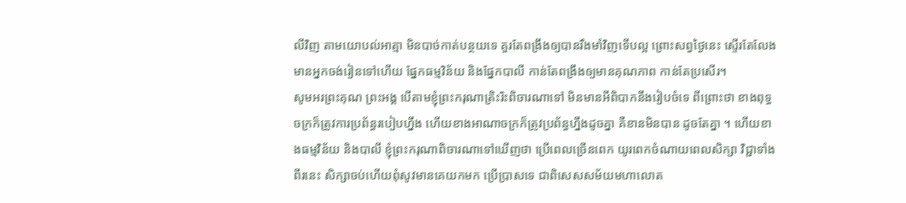លីវិញ តាមយោបល់អាត្មា មិនបាច់កាត់បន្ថយទេ គួរតែពង្រឹងឲ្យបានរឹងមាំវិញទើបល្អ ព្រោះសព្វថ្ងៃនេះ ស្ទើរតែលែងមានអ្នកចង់រៀនទៅហើយ ផ្នែកធម្មវិន័យ និងផ្នែកបាលី កាន់តែពង្រឹងឲ្យមានគុណភាព កាន់តែប្រសើរ។
សូមអរព្រះគុណ ព្រះអង្គ បើតាមខ្ញុំព្រះករុណាត្រិះរិះពិចារណាទៅ មិនមានអីពិបាកនឹងរៀបចំទេ ពីព្រោះថា ខាងពុទ្ធចក្រក៏ត្រូវការប្រព័ន្ធរបៀបហ្នឹង ហើយខាងអាណាចក្រក៏ត្រូវប្រព័ន្ធហ្នឹងដូចគ្នា គឺខានមិនបាន ដូចតែគ្នា ។ ហើយខាងធម្មវិន័យ និងបាលី ខ្ញុំព្រះករុណាពិចារណាទៅឃើញថា ប្រើពេលច្រើនពេក យូរពេកចំណាយពេលសិក្សា វិជ្ជាទាំងពីរនេះ សិក្សាចប់ហើយពុំសូវមានគេយកមក ប្រើប្រាសទេ ជាពិសេសសម័យមហាលោត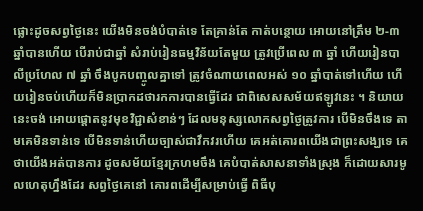ផ្លោះដូចសព្វថ្ងៃនេះ យើងមិនចង់បំបាត់ទេ តែគ្រាន់តែ កាត់បន្ថោយ អោយនៅត្រឹម ២-៣ ឆ្នាំបានហើយ បើរាប់ជាឆ្នាំ សំរាប់រៀនធម្មវិន័យតែមួយ ត្រូវប្រើពេល ៣ ឆ្នាំ ហើយរៀនបាលីប្រហែល ៧ ឆ្នាំ ចឹងបូកបញ្ចូលគ្នាទៅ ត្រូវចំណាយពេលអស់ ១០ ឆ្នាំបាត់ទៅហើយ ហើយរៀនចប់ហើយក៏មិនប្រាកដថារកការបានធ្វើដែរ ជាពិសេសសម័យឥឡូវនេះ ។ និយាយនេះចង់ អោយផ្តោតនូវមុខវិជ្ជាសំខាន់ៗ ដែលមនុស្សលោកសព្វថ្ងៃត្រូវការ បើមិនចឹងទេ តាមគេមិនទាន់ទេ បើមិនទាន់ហើយច្បាស់ជាវឹកវរហើយ គេអត់គោរពយើងជាព្រះសង្ឃទេ គេថាយើងអត់បានការ ដូចសម័យខ្មែរក្រហមចឹង គេបំបាត់សាសនាទាំងស្រុង ក៏ដោយសារមូលហេតុហ្នឹងដែរ សព្វថ្ងៃគេនៅ គោរពដើម្បីសម្រាប់ធ្វើ ពិធីបុ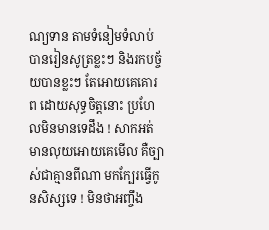ណ្យទាន តាមទំនៀមទំលាប់ បានរៀនសូត្រខ្លះៗ និងរកបច្ច័យបានខ្លះៗ តែអោយគេគោរព ដោយសុទ្ធចិត្តនោះ ប្រហែលមិនមានទេដឹង ! សាកអត់មានលុយអោយគេមើល គឺច្បាស់ជាគ្មានពីណា មកក្បែរធ្វើកូនសិស្សទេ ! មិនថាអញ្ចឹង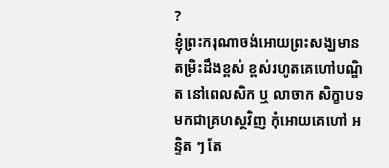?
ខ្ញុំព្រះករុណាចង់អោយព្រះសង្ឃមានតម្រិះដឹងខ្ពស់ ខ្ពស់រហូតគេហៅបណ្ឌិត នៅពេលសិក ឬ លាចាក សិក្ខាបទមកជាគ្រហស្ថវិញ កុំអោយគេហៅ អន្ទិត ៗ តែ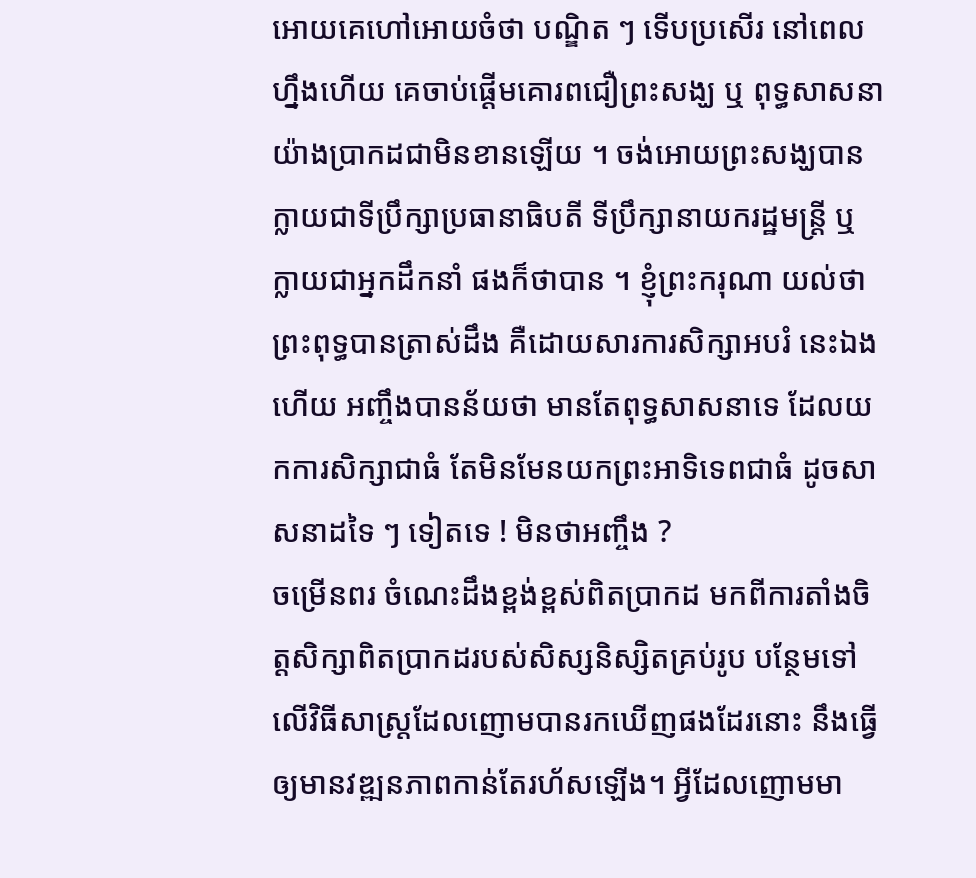អោយគេហៅអោយចំថា បណ្ឌិត ៗ ទើបប្រសើរ នៅពេលហ្នឹងហើយ គេចាប់ផ្តើមគោរពជឿព្រះសង្ឃ ឬ ពុទ្ធសាសនា យ៉ាងប្រាកដជាមិនខានឡើយ ។ ចង់អោយព្រះសង្ឃបានក្លាយជាទីប្រឹក្សាប្រធានាធិបតី ទីប្រឹក្សានាយករដ្ឋមន្ត្រី ឬ ក្លាយជាអ្នកដឹកនាំ ផងក៏ថាបាន ។ ខ្ញុំព្រះករុណា យល់ថា ព្រះពុទ្ធបានត្រាស់ដឹង គឺដោយសារការសិក្សាអបរំ នេះឯងហើយ អញ្ចឹងបានន័យថា មានតែពុទ្ធសាសនាទេ ដែលយកការសិក្សាជាធំ តែមិនមែនយកព្រះអាទិទេពជាធំ ដូចសាសនាដទៃ ៗ ទៀតទេ ! មិនថាអញ្ចឹង ?
ចម្រើនពរ ចំណេះដឹងខ្ពង់ខ្ពស់ពិតប្រាកដ មកពីការតាំងចិត្តសិក្សាពិតប្រាកដរបស់សិស្សនិស្សិតគ្រប់រូប បន្ថែមទៅលើវិធីសាស្ត្រដែលញោមបានរកឃើញផងដែរនោះ នឹងធ្វើឲ្យមានវឌ្ឍនភាពកាន់តែរហ័សឡើង។ អ្វីដែលញោមមា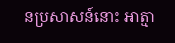នប្រសាសន៍នោះ អាត្មា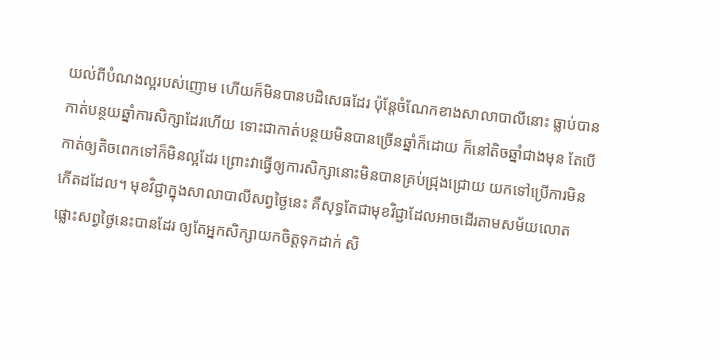យល់ពីបំណងល្អរបស់ញោម ហើយក៏មិនបានបដិសេធដែរ ប៉ុន្តែចំណែកខាងសាលាបាលីនោះ ធ្លាប់បានកាត់បន្ថយឆ្នាំការសិក្សាដែរហើយ ទោះជាកាត់បន្ថយមិនបានច្រើនឆ្នាំក៏ដោយ ក៏នៅតិចឆ្នាំជាងមុន តែបើកាត់ឲ្យតិចពេកទៅក៏មិនល្អដែរ ព្រោះវាធ្វើឲ្យការសិក្សានោះមិនបានគ្រប់ជ្រុងជ្រោយ យកទៅប្រើការមិនកើតដដែល។ មុខវិជ្ជាក្នុងសាលាបាលីសព្វថ្ងៃនេះ គឺសុទ្ធតែជាមុខវិជ្ជាដែលអាចដើរតាមសម័យលោតផ្លោះសព្វថ្ងៃនេះបានដែរ ឲ្យតែអ្នកសិក្សាយកចិត្តទុកដាក់ សិ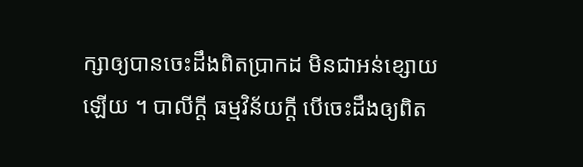ក្សាឲ្យបានចេះដឹងពិតប្រាកដ មិនជាអន់ខ្សោយឡើយ ។ បាលីក្តី ធម្មវិន័យក្តី បើចេះដឹងឲ្យពិត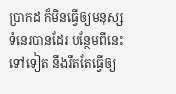ប្រាកដ ក៏មិនធ្វើឲ្យមនុស្សទំនេរបានដែរ បន្ថែមពីនេះទៅទៀត នឹងរឹតតែធ្វើឲ្យ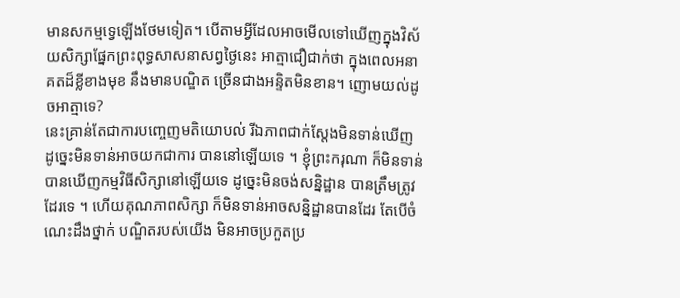មានសកម្មទ្វេឡើងថែមទៀត។ បើតាមអ្វីដែលអាចមើលទៅឃើញក្នុងវិស័យសិក្សាផ្នែកព្រះពុទ្ធសាសនាសព្វថ្ងៃនេះ អាត្មាជឿជាក់ថា ក្នុងពេលអនាគតដ៏ខ្លីខាងមុខ នឹងមានបណ្ឌិត ច្រើនជាងអន្ទិតមិនខាន។ ញោមយល់ដូចអាត្មាទេ?
នេះគ្រាន់តែជាការបញ្ចេញមតិយោបល់ រីឯភាពជាក់ស្តែងមិនទាន់ឃើញ ដូច្នេះមិនទាន់អាចយកជាការ បាននៅឡើយទេ ។ ខ្ញុំព្រះករុណា ក៏មិនទាន់បានឃើញកម្មវិធីសិក្សានៅឡើយទេ ដូច្នេះមិនចង់សន្និដ្ឋាន បានត្រឹមត្រូវដែរទេ ។ ហើយគុណភាពសិក្សា ក៏មិនទាន់អាចសន្និដ្ឋានបានដែរ តែបើចំណេះដឹងថ្នាក់ បណ្ឌិតរបស់យើង មិនអាចប្រកួតប្រ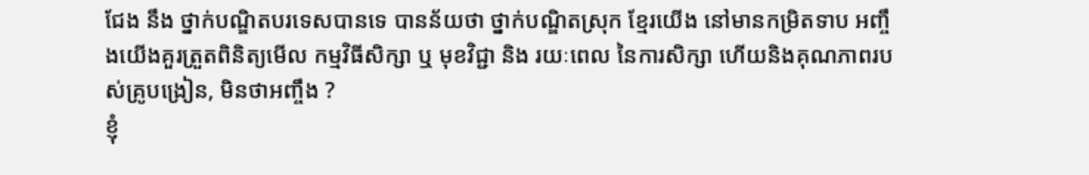ជែង នឹង ថ្នាក់បណ្ឌិតបរទេសបានទេ បានន័យថា ថ្នាក់បណ្ឌិតស្រុក ខ្មែរយើង នៅមានកម្រិតទាប អញ្ចឹងយើងគួរត្រួតពិនិត្យមើល កម្មវិធីសិក្សា ឬ មុខវិជ្ជា និង រយៈពេល នៃការសិក្សា ហើយនិងគុណភាពរបស់គ្រូបង្រៀន, មិនថាអញ្ចឹង ?
ខ្ញុំ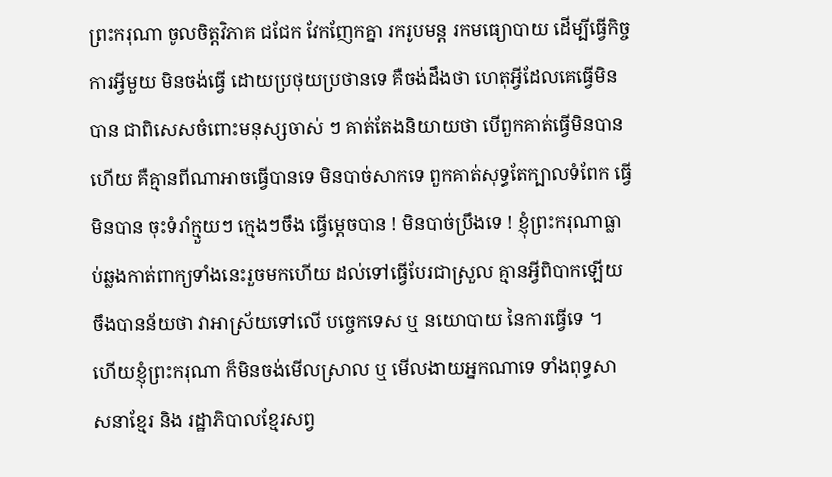ព្រះករុណា ចូលចិត្តវិភាគ ជជែក វែកញែកគ្នា រករូបមន្ត រកមធ្យោបាយ ដើម្បីធ្វើកិច្ចការអ្វីមួយ មិនចង់ធ្វើ ដោយប្រថុយប្រថានទេ គឺចង់ដឹងថា ហេតុអ្វីដែលគេធ្វើមិនបាន ជាពិសេសចំពោះមនុស្សចាស់ ៗ គាត់តែងនិយាយថា បើពួកគាត់ធ្វើមិនបានហើយ គឺគ្មានពីណាអាចធ្វើបានទេ មិនបាច់សាកទេ ពួកគាត់សុទ្ធតែក្បាលទំពែក ធ្វើមិនបាន ចុះទំរាំក្មួយៗ ក្មេងៗចឹង ធ្វើម្តេចបាន ! មិនបាច់ប្រឹងទេ ! ខ្ញុំព្រះករុណាធ្លាប់ឆ្លងកាត់ពាក្យទាំងនេះរួចមកហើយ ដល់ទៅធ្វើបែរជាស្រួល គ្មានអ្វីពិបាកឡើយ ចឹងបានន័យថា វាអាស្រ័យទៅលើ បច្ចេកទេស ឬ នយោបាយ នៃការធ្វើទេ ។
ហើយខ្ញុំព្រះករុណា ក៏មិនចង់មើលស្រាល ឬ មើលងាយអ្នកណាទេ ទាំងពុទ្ធសាសនាខ្មែរ និង រដ្ឋាភិបាលខ្មែរសព្វ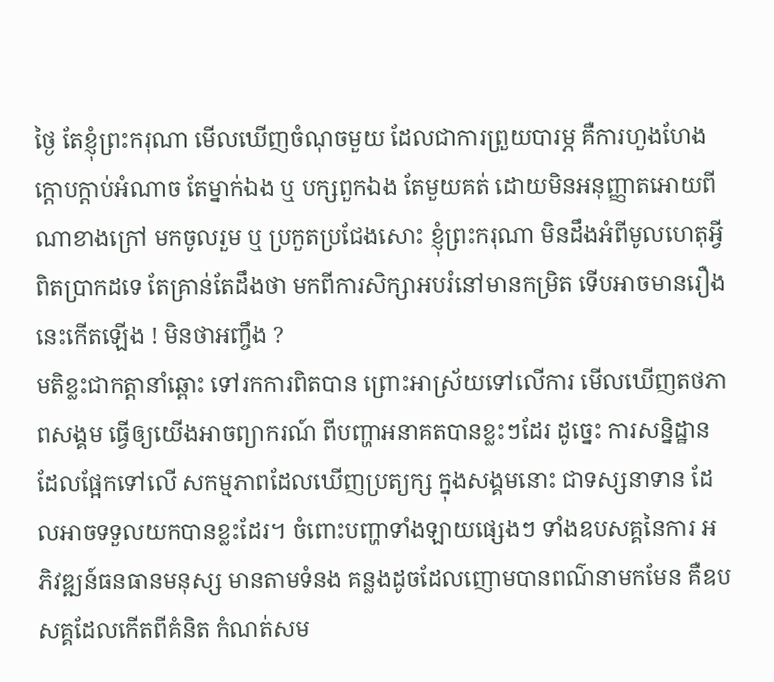ថ្ងៃ តែខ្ញុំព្រះករុណា មើលឃើញចំណុចមួយ ដែលជាការព្រួយបារម្ភ គឺការហួងហែង ក្តោបក្តាប់អំណាច តែម្នាក់ឯង ឬ បក្សពួកឯង តែមួយគត់ ដោយមិនអនុញ្ញាតអោយពីណាខាងក្រៅ មកចូលរួម ឬ ប្រកួតប្រជែងសោះ ខ្ញុំព្រះករុណា មិនដឹងអំពីមូលហេតុអ្វីពិតប្រាកដទេ តែគ្រាន់តែដឹងថា មកពីការសិក្សាអបរំនៅមានកម្រិត ទើបអាចមានរឿងនេះកើតឡើង ! មិនថាអញ្ចឹង ?
មតិខ្លះជាកត្តានាំឆ្ពោះ ទៅរកការពិតបាន ព្រោះអាស្រ័យទៅលើការ មើលឃើញតថភាពសង្គម ធ្វើឲ្យយើងអាចព្យាករណ៍ ពីបញ្ហាអនាគតបានខ្លះៗដែរ ដូច្នេះ ការសន្និដ្ឋានដែលផ្អែកទៅលើ សកម្មភាពដែលឃើញប្រត្យក្ស ក្នុងសង្គមនោះ ជាទស្សនាទាន ដែលអាចទទួលយកបានខ្លះដែរ។ ចំពោះបញ្ហាទាំងឡាយផ្សេងៗ ទាំងឧបសគ្គនៃការ អភិវឌ្ឍន៍ធនធានមនុស្ស មានតាមទំនង គន្លងដូចដែលញោមបានពណ៌នាមកមែន គឺឧបសគ្គដែលកើតពីគំនិត កំណត់សម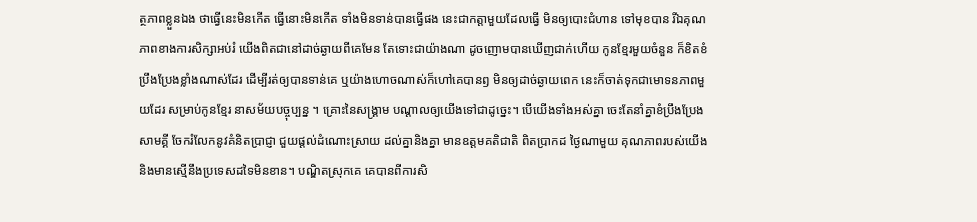ត្ថភាពខ្លួនឯង ថាធ្វើនេះមិនកើត ធ្វើនោះមិនកើត ទាំងមិនទាន់បានធ្វើផង នេះជាកត្តាមួយដែលធ្វើ មិនឲ្យបោះជំហាន ទៅមុខបាន រីឯគុណភាពខាងការសិក្សាអប់រំ យើងពិតជានៅដាច់ឆ្ងាយពីគេមែន តែទោះជាយ៉ាងណា ដូចញោមបានឃើញជាក់ហើយ កូនខ្មែរមួយចំនួន ក៏ខិតខំប្រឹងប្រែងខ្លាំងណាស់ដែរ ដើម្បីរត់ឲ្យបានទាន់គេ ឬយ៉ាងហោចណាស់ក៏ហៅគេបានឭ មិនឲ្យដាច់ឆ្ងាយពេក នេះក៏ចាត់ទុកជាមោទនភាពមួយដែរ សម្រាប់កូនខ្មែរ នាសម័យបច្ចុប្បន្ន ។ គ្រោះនៃសង្គ្រាម បណ្តាលឲ្យយើងទៅជាដូច្នេះ។ បើយើងទាំងអស់គ្នា ចេះតែនាំគ្នាខំប្រឹងប្រែង សាមគ្គី ចែករំលែកនូវគំនិតប្រាជ្ញា ជួយផ្តល់ដំណោះស្រាយ ដល់គ្នានិងគ្នា មានឧត្តមគតិជាតិ ពិតប្រាកដ ថ្ងៃណាមួយ គុណភាពរបស់យើង និងមានស្មើនឹងប្រទេសដទៃមិនខាន។ បណ្ឌិតស្រុកគេ គេបានពីការសិ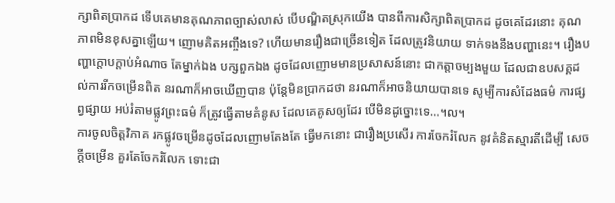ក្សាពិតប្រាកដ ទើបគេមានគុណភាពច្បាស់លាស់ បើបណ្ឌិតស្រុកយើង បានពីការសិក្សាពិតប្រាកដ ដូចគេដែរនោះ គុណភាពមិនខុសគ្នាឡើយ។ ញោមគិតអញ្ចឹងទេ? ហើយមានរឿងជាច្រើនទៀត ដែលត្រូវនិយាយ ទាក់ទងនឹងបញ្ហានេះ។ រឿងបញ្ហាក្តោបក្តាប់អំណាច តែម្នាក់ឯង បក្សពួកឯង ដូចដែលញោមមានប្រសាសន៍នោះ ជាកត្តាចម្បងមួយ ដែលជាឧបសគ្គដល់ការរីកចម្រើនពិត នរណាក៏អាចឃើញបាន ប៉ុន្តែមិនប្រាកដថា នរណាក៏អាចនិយាយបានទេ សូម្បីការសំដែងធម៌ ការផ្សព្វផ្សាយ អប់រំតាមផ្លូវព្រះធម៌ ក៏ត្រូវធ្វើតាមគំនូស ដែលគេគូសឲ្យដែរ បើមិនដូច្នោះទេ…។ល។
ការចូលចិត្តវិភាគ រកផ្លូវចម្រើនដូចដែលញោមតែងតែ ធ្វើមកនោះ ជារឿងប្រសើរ ការចែករំលែក នូវគំនិតស្មារតីដើម្បី សេចក្តីចម្រើន គួរតែចែករំលែក ទោះជា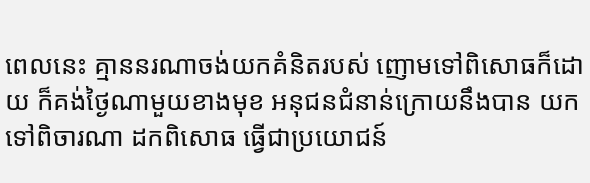ពេលនេះ គ្មាននរណាចង់យកគំនិតរបស់ ញោមទៅពិសោធក៏ដោយ ក៏គង់ថ្ងៃណាមួយខាងមុខ អនុជនជំនាន់ក្រោយនឹងបាន យកទៅពិចារណា ដកពិសោធ ធ្វើជាប្រយោជន៍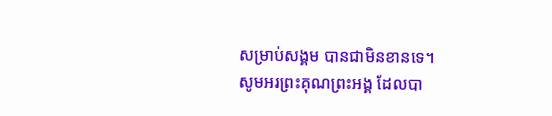សម្រាប់សង្គម បានជាមិនខានទេ។
សូមអរព្រះគុណព្រះអង្គ ដែលបា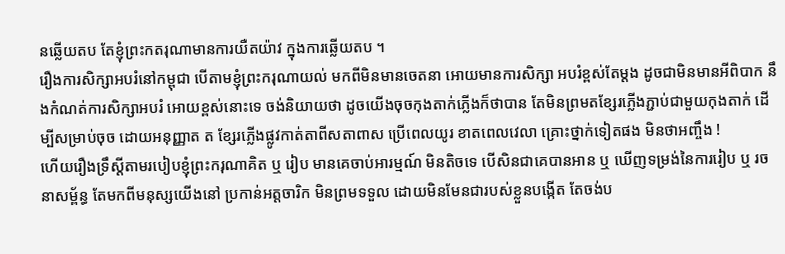នឆ្លើយតប តែខ្ញុំព្រះកតរុណាមានការយឺតយ៉ាវ ក្នុងការឆ្លើយតប ។
រឿងការសិក្សាអបរំនៅកម្ពុជា បើតាមខ្ញុំព្រះករុណាយល់ មកពីមិនមានចេតនា អោយមានការសិក្សា អបរំខ្ពស់តែម្តង ដូចជាមិនមានអីពិបាក នឹងកំណត់ការសិក្សាអបរំ អោយខ្ពស់នោះទេ ចង់និយាយថា ដូចយើងចុចកុងតាក់ភ្លើងក៏ថាបាន តែមិនព្រមតខ្សែរភ្លើងភ្ជាប់ជាមួយកុងតាក់ ដើម្បីសម្រាប់ចុច ដោយអនុញ្ញាត ត ខ្សែរភ្លើងផ្លូវកាត់តាពីសតាពាស ប្រើពេលយូរ ខាតពេលវេលា គ្រោះថ្នាក់ទៀតផង មិនថាអញ្ចឹង !
ហើយរឿងទ្រឹស្តីតាមរបៀបខ្ញុំព្រះករុណាគិត ឬ រៀប មានគេចាប់អារម្មណ៍ មិនតិចទេ បើសិនជាគេបានអាន ឬ ឃើញទម្រង់នៃការរៀប ឬ រចនាសម្ព័ន្ធ តែមកពីមនុស្សយើងនៅ ប្រកាន់អត្តចារិក មិនព្រមទទួល ដោយមិនមែនជារបស់ខ្លួនបង្កើត តែចង់ប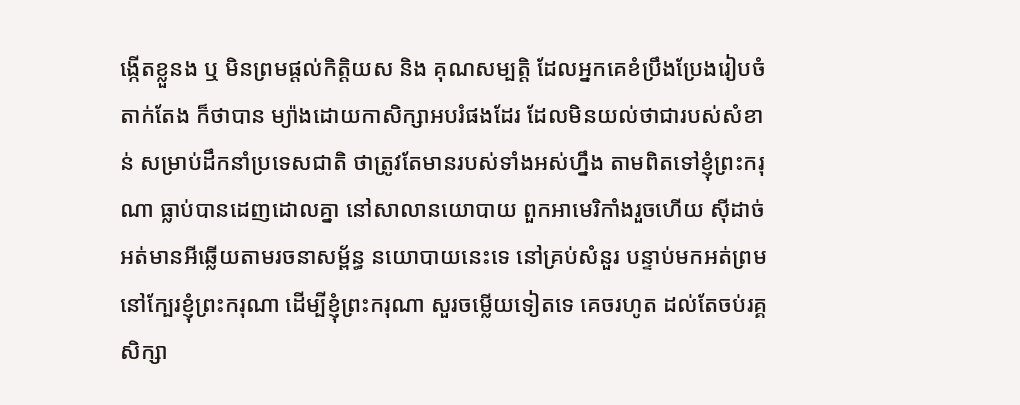ង្កើតខ្លួនង ឬ មិនព្រមផ្តល់កិត្តិយស និង គុណសម្បត្តិ ដែលអ្នកគេខំប្រឹងប្រែងរៀបចំតាក់តែង ក៏ថាបាន ម្យ៉ាងដោយកាសិក្សាអបរំផងដែរ ដែលមិនយល់ថាជារបស់សំខាន់ សម្រាប់ដឹកនាំប្រទេសជាតិ ថាត្រូវតែមានរបស់ទាំងអស់ហ្នឹង តាមពិតទៅខ្ញុំព្រះករុណា ធ្លាប់បានដេញដោលគ្នា នៅសាលានយោបាយ ពួកអាមេរិកាំងរួចហើយ ស៊ីដាច់ អត់មានអីឆ្លើយតាមរចនាសម្ព័ន្ធ នយោបាយនេះទេ នៅគ្រប់សំនួរ បន្ទាប់មកអត់ព្រមនៅក្បែរខ្ញុំព្រះករុណា ដើម្បីខ្ញុំព្រះករុណា សួរចម្លើយទៀតទេ គេចរហូត ដល់តែចប់រគ្គសិក្សា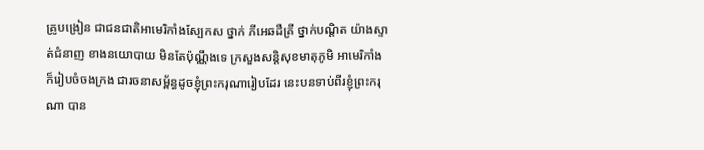គ្រូបង្រៀន ជាជនជាតិអាមេរិកាំងស្បែកស ថ្នាក់ ភីអេឆដឺគ្រី ថ្នាក់បណ្តិត យ៉ាងស្ទាត់ជំនាញ ខាងនយោបាយ មិនតែប៉ុណ្ណឹងទេ ក្រសួងសន្តិសុខមាតុភូមិ អាមេរិកាំង ក៏រៀបចំចងក្រង ជារចនាសម្ព័ន្ធដូចខ្ញុំព្រះករុណារៀបដែរ នេះបនទាប់ពីរខ្ញុំព្រះករុណា បាន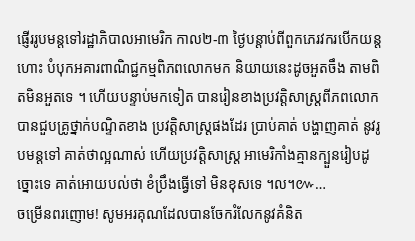ផ្ញើររូបមន្តទៅរដ្ឋាភិបាលអាមេរិក កាល២-៣ ថ្ងៃបន្តាប់ពីពួកភេរវករបើកយន្តហោះ បំបុកអគារពាណិជ្ជកម្មពិភពលោកមក និយាយនេះដូចអួតចឹង តាមពិតមិនអួតទេ ។ ហើយបន្ទាប់មកទៀត បានរៀនខាងប្រវត្តិសាស្ត្រពីភពលោក បានជួបគ្រូថ្នាក់បណ្ទិតខាង ប្រវត្តិសាស្ត្រផងដែរ ប្រាប់គាត់ បង្ហាញគាត់ នូវរូបមន្តទៅ គាត់ថាល្អណាស់ ហើយប្រវត្តិសាស្ត្រ អាមេរិកាំងគ្មានក្បួនរៀបដូច្នោះទេ គាត់អោយបល់ថា ខំប្រឹងធ្វើទៅ មិនខុសទេ ។ល។៚…
ចម្រើនពរញោម! សូមអរគុណដែលបានចែករំលែកនូវគំនិត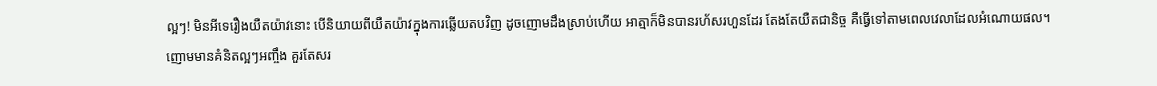ល្អៗ! មិនអីទេរឿងយឺតយ៉ាវនោះ បើនិយាយពីយឺតយ៉ាវក្នុងការឆ្លើយតបវិញ ដូចញោមដឹងស្រាប់ហើយ អាត្មាក៏មិនបានរហ័សរហួនដែរ តែងតែយឺតជានិច្ច គឺធ្វើទៅតាមពេលវេលាដែលអំណោយផល។
ញោមមានគំនិតល្អៗអញ្ចឹង គួរតែសរ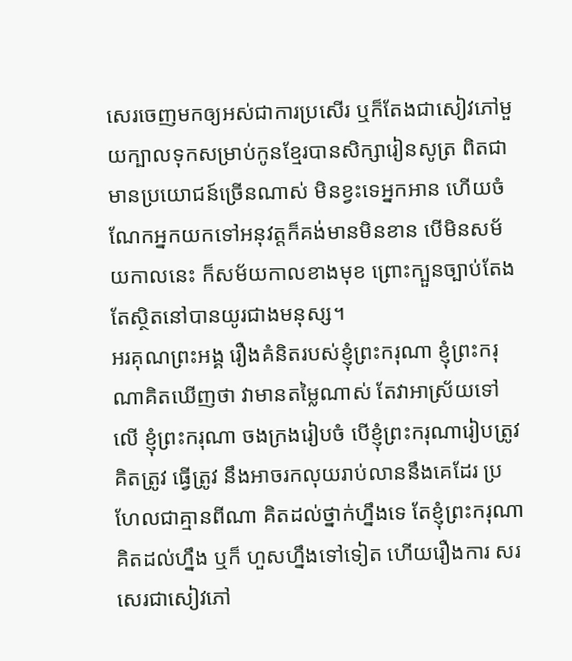សេរចេញមកឲ្យអស់ជាការប្រសើរ ឬក៏តែងជាសៀវភៅមួយក្បាលទុកសម្រាប់កូនខ្មែរបានសិក្សារៀនសូត្រ ពិតជាមានប្រយោជន៍ច្រើនណាស់ មិនខ្វះទេអ្នកអាន ហើយចំណែកអ្នកយកទៅអនុវត្តក៏គង់មានមិនខាន បើមិនសម័យកាលនេះ ក៏សម័យកាលខាងមុខ ព្រោះក្បួនច្បាប់តែងតែស្ថិតនៅបានយូរជាងមនុស្ស។
អរគុណព្រះអង្គ រឿងគំនិតរបស់ខ្ញុំព្រះករុណា ខ្ញុំព្រះករុណាគិតឃើញថា វាមានតម្លៃណាស់ តែវាអាស្រ័យទៅលើ ខ្ញុំព្រះករុណា ចងក្រងរៀបចំ បើខ្ញុំព្រះករុណារៀបត្រូវ គិតត្រូវ ធ្វើត្រូវ នឹងអាចរកលុយរាប់លាននឹងគេដែរ ប្រហែលជាគ្មានពីណា គិតដល់ថ្នាក់ហ្នឹងទេ តែខ្ញុំព្រះករុណា គិតដល់ហ្នឹង ឬក៏ ហួសហ្នឹងទៅទៀត ហើយរឿងការ សរសេរជាសៀវភៅ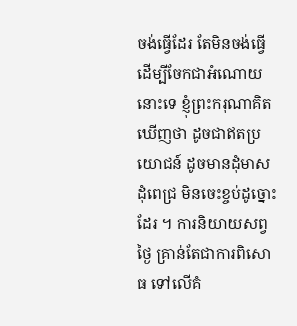ចង់ធ្វើដែរ តែមិនចង់ធ្វើដើម្បីចែកជាអំណោយនោះទេ ខ្ញុំព្រះករុណាគិតឃើញថា ដូចជាឥតប្រយោជន៍ ដូចមានដុំមាស ដុំពេជ្រ មិនចេះខ្ចប់ដូច្នោះដែរ ។ ការនិយាយសព្វថ្ងៃ គ្រាន់តែជាការពិសោធ ទៅលើគំ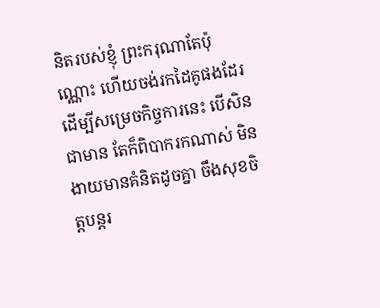និតរបស់ខ្ញុំ ព្រះករុណាតែប៉ុណ្ណោះ ហើយចង់រកដៃគូផងដែរ ដើម្បីសម្រេចកិច្ចការនេះ បើសិនជាមាន តែក៏ពិបាករកណាស់ មិនងាយមានគំនិតដូចគ្នា ចឹងសុខចិត្តបន្តរ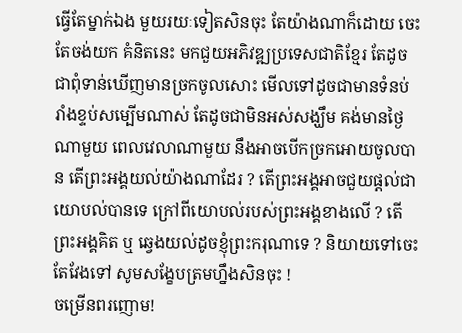ធ្វើតែម្នាក់ឯង មួយរយៈទៀតសិនចុះ តែយ៉ាងណាក៏ដោយ ចេះតែចង់យក គំនិតនេះ មកជួយអភិវឌ្ឍប្រទេសជាតិខ្មែរ តែដូចជាពុំទាន់ឃើញមានច្រកចូលសោះ មើលទៅដូចជាមានទំនប់ រាំងខ្ទប់សម្បើមណាស់ តែដូចជាមិនអស់សង្ឃឹម គង់មានថ្ងៃណាមួយ ពេលវេលាណាមួយ នឹងអាចបើកច្រកអោយចូលបាន តើព្រះអង្គយល់យ៉ាងណាដែរ ? តើព្រះអង្គអាចជួយផ្តល់ជាយោបល់បានទេ ក្រៅពីយោបល់របស់ព្រះអង្គខាងលើ ? តើព្រះអង្គគិត ឬ ឆ្វេងយល់ដូចខ្ញុំព្រះករុណាទេ ? និយាយទៅចេះតែវែងទៅ សូមសង្ខែបត្រមហ្នឹងសិនចុះ !
ចម្រើនពរញោម!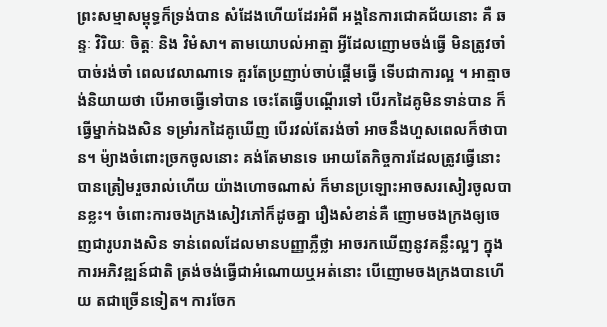ព្រះសម្មាសម្ពុទ្ធក៏ទ្រង់បាន សំដែងហើយដែរអំពី អង្គនៃការជោគជ័យនោះ គឺ ឆន្ទៈ វិរិយៈ ចិត្តៈ និង វិមំសា។ តាមយោបល់អាត្មា អ្វីដែលញោមចង់ធ្វើ មិនត្រូវចាំបាច់រង់ចាំ ពេលវេលាណាទេ គួរតែប្រញាប់ចាប់ផ្តើមធ្វើ ទើបជាការល្អ ។ អាត្មាចង់និយាយថា បើអាចធ្វើទៅបាន ចេះតែធ្វើបណ្តើរទៅ បើរកដៃគូមិនទាន់បាន ក៏ធ្វើម្នាក់ឯងសិន ទម្រាំរកដៃគូឃើញ បើរវល់តែរង់ចាំ អាចនឹងហួសពេលក៏ថាបាន។ ម៉្យាងចំពោះច្រកចូលនោះ គង់តែមានទេ អោយតែកិច្ចការដែលត្រូវធ្វើនោះ បានត្រៀមរួចរាល់ហើយ យ៉ាងហោចណាស់ ក៏មានប្រឡោះអាចសរសៀរចូលបានខ្លះ។ ចំពោះការចងក្រងសៀវភៅក៏ដូចគ្នា រឿងសំខាន់គឺ ញោមចងក្រងឲ្យចេញជារូបរាងសិន ទាន់ពេលដែលមានបញ្ញាភ្លឺថ្លា អាចរកឃើញនូវគន្លឹះល្អៗ ក្នុងការអភិវឌ្ឍន៍ជាតិ ត្រង់ចង់ធ្វើជាអំណោយឬអត់នោះ បើញោមចងក្រងបានហើយ តជាច្រើនទៀត។ ការចែក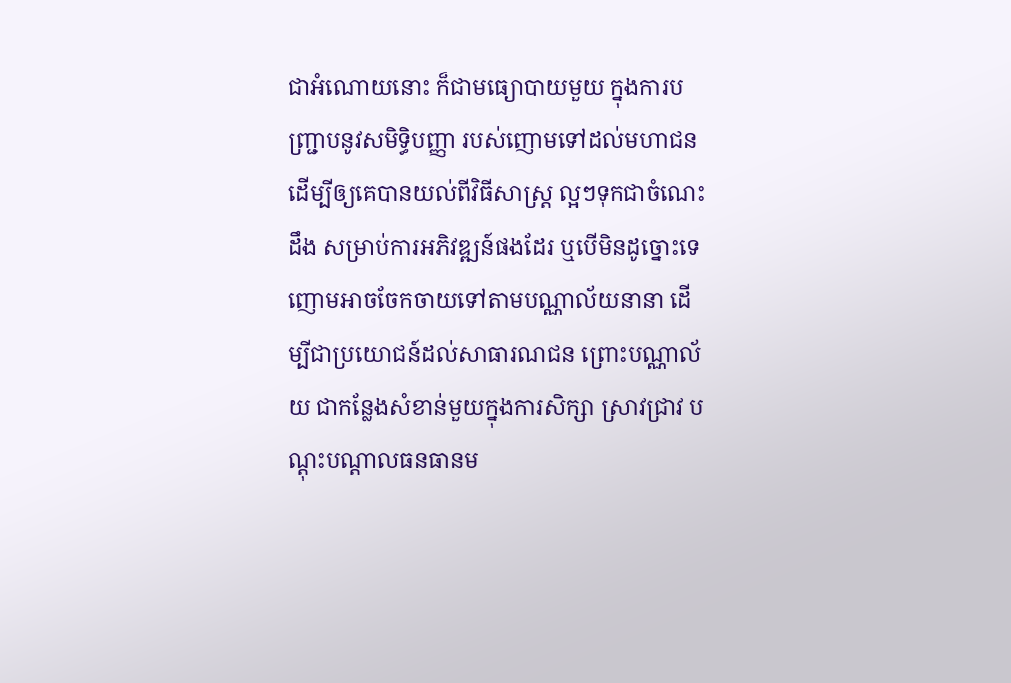ជាអំណោយនោះ ក៏ជាមធ្យោបាយមួយ ក្នុងការបញ្ជ្រាបនូវសមិទ្ធិបញ្ញា របស់ញោមទៅដល់មហាជន ដើម្បីឲ្យគេបានយល់ពីវិធីសាស្ត្រ ល្អៗទុកជាចំណេះដឹង សម្រាប់ការអភិវឌ្ឍន៍ផងដែរ ឬបើមិនដូច្នោះទេ ញោមអាចចែកចាយទៅតាមបណ្ណាល័យនានា ដើម្បីជាប្រយោជន៍ដល់សាធារណជន ព្រោះបណ្ណាល័យ ជាកន្លែងសំខាន់មួយក្នុងការសិក្សា ស្រាវជ្រាវ បណ្តុះបណ្តាលធនធានម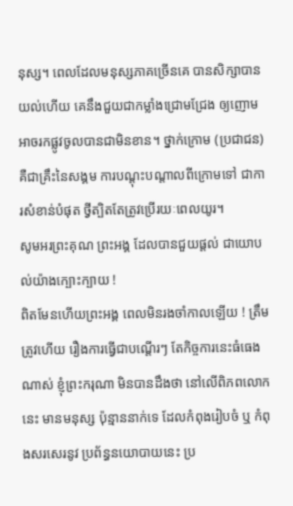នុស្ស។ ពេលដែលមនុស្សភាគច្រើនគេ បានសិក្សាបានយល់ហើយ គេនឹងជួយជាកម្លាំងជ្រោមជ្រែង ឲ្យញោមអាចរកផ្លូវចូលបានជាមិនខាន។ ថ្នាក់ក្រោម (ប្រជាជន) គឺជាគ្រឹះនៃសង្គម ការបណ្តុះបណ្តាលពីក្រោមទៅ ជាការសំខាន់បំផុត ថ្វីត្បិតតែត្រូវប្រើរយៈពេលយូរ។
សូមអរព្រះគុណ ព្រះអង្គ ដែលបានជួយផ្តល់ ជាយោបល់យ៉ាងក្បោះក្បាយ !
ពិតមែនហើយព្រះអង្គ ពេលមិនរងចាំកាលឡើយ ! ត្រឹមត្រូវហើយ រឿងការធ្វើជាបណ្តើរៗ តែកិច្ចការនេះធំធេងណាស់ ខ្ញុំព្រះករុណា មិនបានដឹងថា នៅលើពិភពលោកនេះ មានមនុស្ស ប៉ុន្មាននាក់ទេ ដែលកំពុងរៀបចំ ឬ កំពុងសរសេរនូវ ប្រព័ន្ធនយោបាយនេះ ប្រ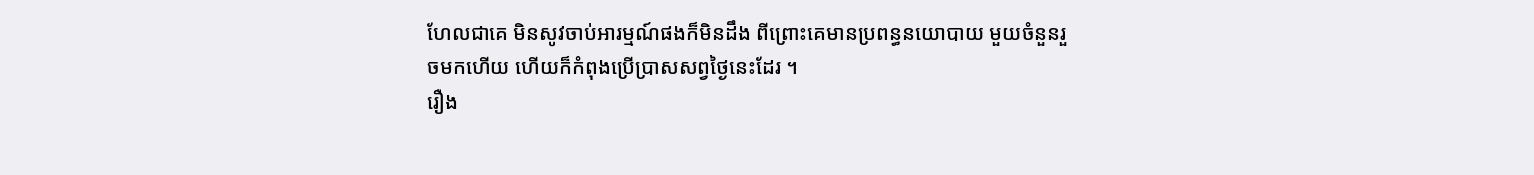ហែលជាគេ មិនសូវចាប់អារម្មណ៍ផងក៏មិនដឹង ពីព្រោះគេមានប្រពន្ធនយោបាយ មួយចំនួនរួចមកហើយ ហើយក៏កំពុងប្រើប្រាសសព្វថ្ងៃនេះដែរ ។
រឿង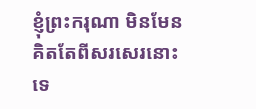ខ្ញុំព្រះករុណា មិនមែនគិតតែពីសរសេរនោះទេ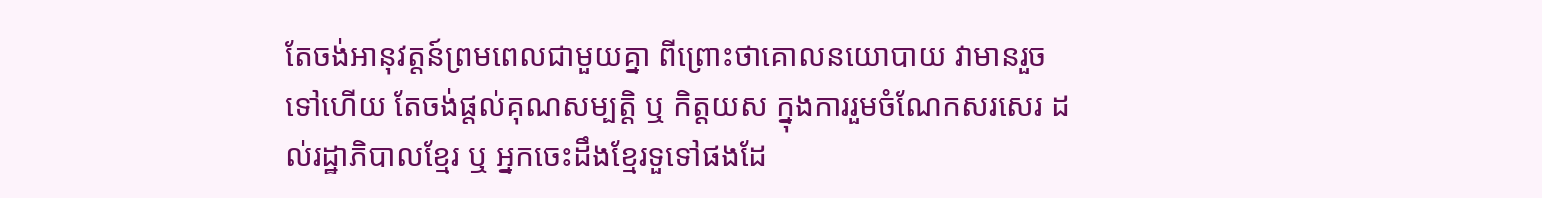តែចង់អានុវត្តន៍ព្រមពេលជាមួយគ្នា ពីព្រោះថាគោលនយោបាយ វាមានរួចទៅហើយ តែចង់ផ្តល់គុណសម្បត្តិ ឬ កិត្តយស ក្នុងការរួមចំណែកសរសេរ ដល់រដ្ឋាភិបាលខ្មែរ ឬ អ្នកចេះដឹងខ្មែរទួទៅផងដែ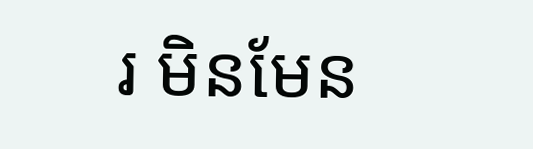រ មិនមែន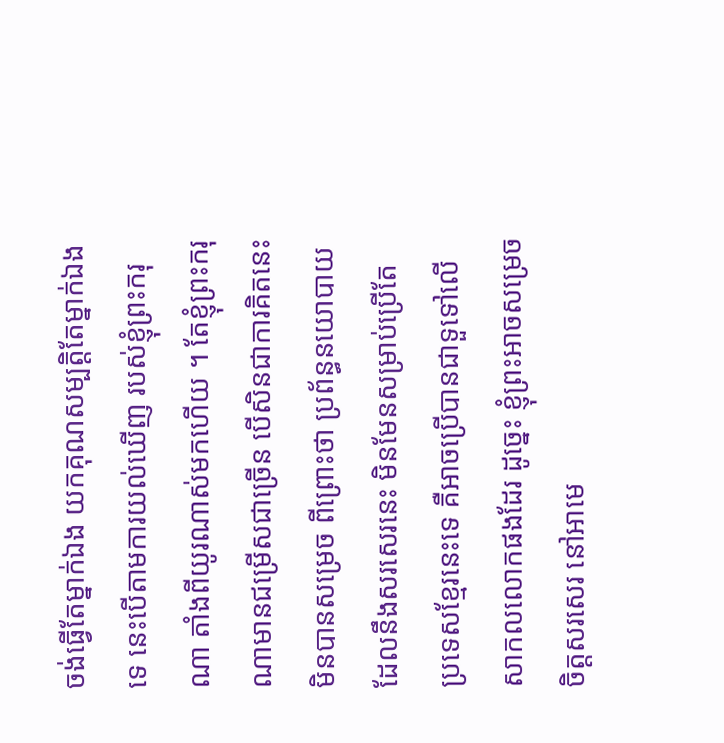ចង់ធ្វើតែម្នាក់ឯង យកគុណសម្បត្តិតែម្នាក់ឯងទេ នេះបើតាមការយល់ឃើញ របស់ខ្ញុំព្រះករុណា តាំងពីយូរណាស់មកហើយ ។ តែខ្ញុំព្រះករុណាមានជម្រើសជាច្រើន បើសិនជាការគិតនេះមិនបានសម្រេច ពីព្រោះថា ប្រព័ន្ធនយោបាយ ដែលនឹងសរសេរនេះ មិនមែនសម្រាប់ប្រើតែ ប្រទេសខ្មែរនេះទេ គឺអាចប្រើបានជាទួទៅលើសាកលលោកផងដែរ ដូច្នេះ ខ្ញុំព្រះអាចសម្រេចចិត្តសរសេរ នៅអាមេ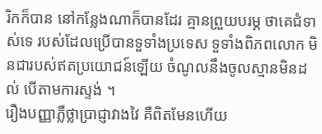រិកក៏បាន នៅកន្លែងណាក៏បានដែរ គ្មានព្រួយបរម្ភ ថាគេជំទាស់ទេ របស់ដែលប្រើបានទួទាំងប្រទេស ទួទាំងពិភពលោក មិនជារបស់ឥតប្រយោជន៍ឡើយ ចំណូលនឹងចូលស្មានមិនដល់ បើតាមការស្ទង់ ។
រឿងបញ្ញាភ្លឺថ្លាប្រាជ្ញាវាងវៃ គឺពិតមែនហើយ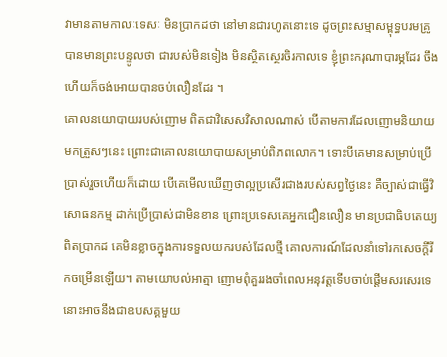វាមានតាមកាលៈទេសៈ មិនប្រាកដថា នៅមានជារហូតនោះទេ ដូចព្រះសម្មាសម្ពុទ្ធបរមគ្រូបានមានព្រះបន្ទូលថា ជារបស់មិនទៀង មិនស្ថិតស្ថេរចិរកាលទេ ខ្ញុំព្រះករុណាបារម្ភដែរ ចឹងហើយក៏ចង់អោយបានចប់លឿនដែរ ។
គោលនយោបាយរបស់ញោម ពិតជាវិសេសវិសាលណាស់ បើតាមការដែលញោមនិយាយមកត្រួសៗនេះ ព្រោះជាគោលនយោបាយសម្រាប់ពិភពលោក។ ទោះបីគេមានសម្រាប់ប្រើប្រាស់រួចហើយក៏ដោយ បើគេមើលឃើញថាល្អប្រសើរជាងរបស់សព្វថ្ងៃនេះ គឺច្បាស់ជាធ្វើវិសោធនកម្ម ដាក់ប្រើប្រាស់ជាមិនខាន ព្រោះប្រទេសគេអ្នកជឿនលឿន មានប្រជាធិបតេយ្យពិតប្រាកដ គេមិនខ្លាចក្នុងការទទួលយករបស់ដែលថ្មី គោលការណ៍ដែលនាំទៅរកសេចក្តីរីកចម្រើនឡើយ។ តាមយោបល់អាត្មា ញោមពុំគួររងចាំពេលអនុវត្តទើបចាប់ផ្តើមសរសេរទេ នោះអាចនឹងជាឧបសគ្គមួយ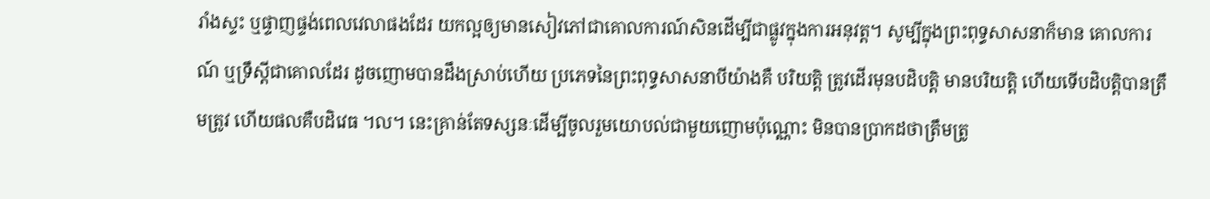រាំងស្ទះ ឬផ្ទាញផ្ទង់ពេលវេលាផងដែរ យកល្អឲ្យមានសៀវភៅជាគោលការណ៍សិនដើម្បីជាផ្លូវក្នុងការអនុវត្ត។ សូម្បីក្នុងព្រះពុទ្ធសាសនាក៏មាន គោលការណ៍ ឬទ្រឹស្តីជាគោលដែរ ដូចញោមបានដឹងស្រាប់ហើយ ប្រភេទនៃព្រះពុទ្ធសាសនាបីយ៉ាងគឺ បរិយត្តិ ត្រូវដើរមុនបដិបត្តិ មានបរិយត្តិ ហើយទើបដិបត្តិបានត្រឹមត្រូវ ហើយផលគឺបដិវេធ ។ល។ នេះគ្រាន់តែទស្សនៈដើម្បីចូលរួមយោបល់ជាមួយញោមប៉ុណ្ណោះ មិនបានប្រាកដថាត្រឹមត្រូ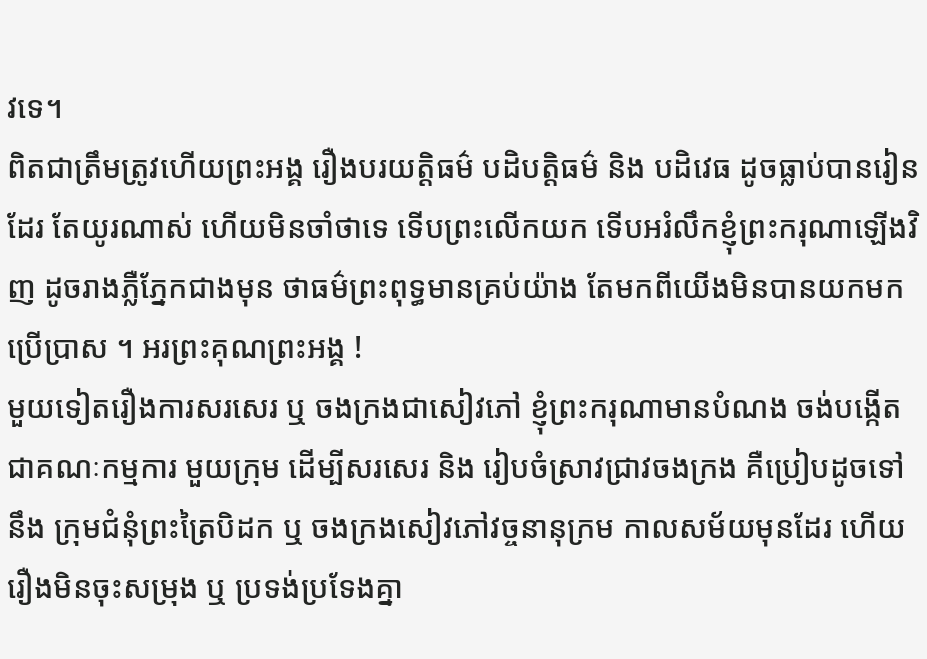វទេ។
ពិតជាត្រឹមត្រូវហើយព្រះអង្គ រឿងបរយត្តិធម៌ បដិបត្តិធម៌ និង បដិវេធ ដូចធ្លាប់បានរៀនដែរ តែយូរណាស់ ហើយមិនចាំថាទេ ទើបព្រះលើកយក ទើបអរំលឹកខ្ញុំព្រះករុណាឡើងវិញ ដូចរាងភ្លឺភ្នែកជាងមុន ថាធម៌ព្រះពុទ្ធមានគ្រប់យ៉ាង តែមកពីយើងមិនបានយកមកប្រើប្រាស ។ អរព្រះគុណព្រះអង្គ !
មួយទៀតរឿងការសរសេរ ឬ ចងក្រងជាសៀវភៅ ខ្ញុំព្រះករុណាមានបំណង ចង់បង្កើតជាគណៈកម្មការ មួយក្រុម ដើម្បីសរសេរ និង រៀបចំស្រាវជ្រាវចងក្រង គឺប្រៀបដូចទៅនឹង ក្រុមជំនុំព្រះត្រៃបិដក ឬ ចងក្រងសៀវភៅវច្ចនានុក្រម កាលសម័យមុនដែរ ហើយរឿងមិនចុះសម្រុង ឬ ប្រទង់ប្រទែងគ្នា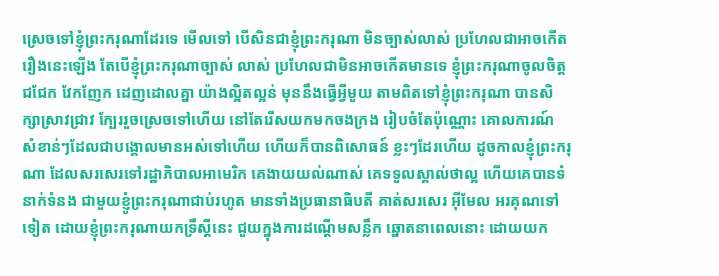ស្រេចទៅខ្ញុំព្រះករុណាដែរទេ មើលទៅ បើសិនជាខ្ញុំព្រះករុណា មិនច្បាស់លាស់ ប្រហែលជាអាចកើតរឿងនេះឡើង តែបើខ្ញុំព្រះករុណាច្បាស់ លាស់ ប្រហែលជាមិនអាចកើតមានទេ ខ្ញុំព្រះករុណាចូលចិត្តជជែក វែកញែក ដេញដោលគ្នា យ៉ាងល្អិតល្អន់ មុននឹងធ្វើអ្វីមួយ តាមពិតទៅខ្ញុំព្រះករុណា បានសិក្សាស្រាវជ្រាវ ក្បែររួចស្រេចទៅហើយ នៅតែរើសយកមកចងក្រង រៀបចំតែប៉ុណ្ណោះ គោលការណ៍ សំខាន់ៗដែលជាបង្គោលមានអស់ទៅហើយ ហើយក៏បានពិសោធន៍ ខ្លះៗដែរហើយ ដូចកាលខ្ញុំព្រះករុណា ដែលសរសេរទៅរដ្ឋាភិបាលអាមេរិក គេងាយយល់ណាស់ គេទទួលស្គាល់ថាល្អ ហើយគេបានទំនាក់ទំនង ជាមួយខ្ញូំព្រះករុណាជាប់រហូត មានទាំងប្រធានាធិបតី គាត់សរសេរ អ៊ីមែល អរគុណទៅទៀត ដោយខ្ញុំព្រះករុណាយកទ្រឹស្តីនេះ ជួយក្នុងការដណ្តើមសន្លឹក ឆ្នោតនាពេលនោះ ដោយយក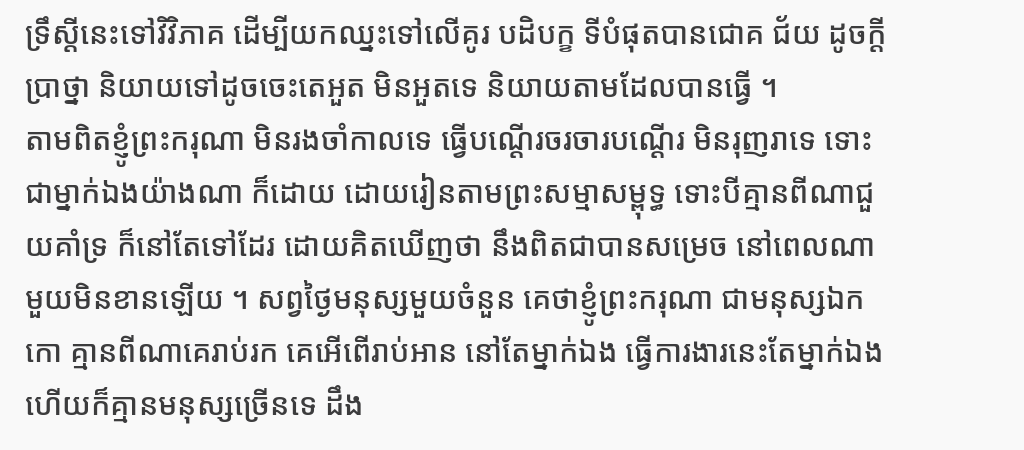ទ្រឹស្តីនេះទៅវិវិភាគ ដើម្បីយកឈ្នះទៅលើគូរ បដិបក្ខ ទីបំផុតបានជោគ ជ័យ ដូចក្តីប្រាថ្នា និយាយទៅដូចចេះតេអួត មិនអួតទេ និយាយតាមដែលបានធ្វើ ។
តាមពិតខ្ញូំព្រះករុណា មិនរងចាំកាលទេ ធ្វើបណ្តើរចរចារបណ្តើរ មិនរុញរាទេ ទោះជាម្នាក់ឯងយ៉ាងណា ក៏ដោយ ដោយរៀនតាមព្រះសម្មាសម្ពុទ្ធ ទោះបីគ្មានពីណាជួយគាំទ្រ ក៏នៅតែទៅដែរ ដោយគិតឃើញថា នឹងពិតជាបានសម្រេច នៅពេលណាមួយមិនខានឡើយ ។ សព្វថ្ងៃមនុស្សមួយចំនួន គេថាខ្ញូំព្រះករុណា ជាមនុស្សឯកកោ គ្មានពីណាគេរាប់រក គេអើពើរាប់អាន នៅតែម្នាក់ឯង ធ្វើការងារនេះតែម្នាក់ឯង ហើយក៏គ្មានមនុស្សច្រើនទេ ដឹង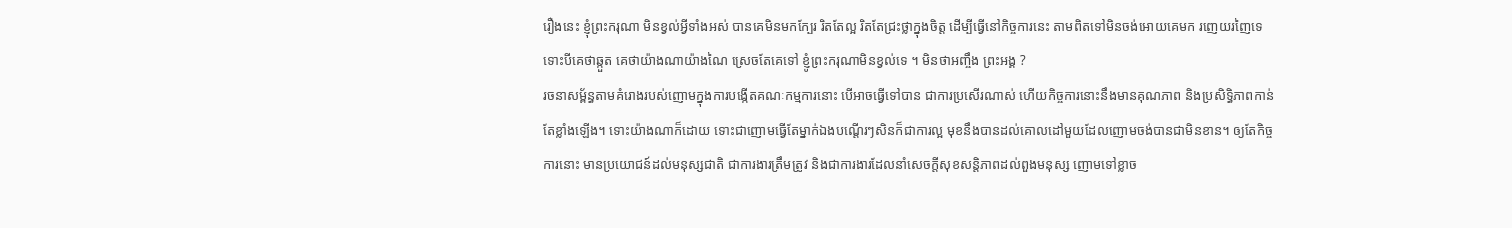រឿងនេះ ខ្ញុំព្រះករុណា មិនខ្វល់អ្វីទាំងអស់ បានគេមិនមកក្បែរ រិតតែល្អ រិតតែជ្រះថ្លាក្នុងចិត្ត ដើម្បីធ្វើនៅកិច្ចការនេះ តាមពិតទៅមិនចង់អោយគេមក រញេយរញៃទេ ទោះបីគេថាឆ្កួត គេថាយ៉ាងណាយ៉ាងណៃ ស្រេចតែគេទៅ ខ្ញូំព្រះករុណាមិនខ្វល់ទេ ។ មិនថាអញ្ចឹង ព្រះអង្គ ?
រចនាសម្ព័ន្ធតាមគំរោងរបស់ញោមក្នុងការបង្កើតគណៈកម្មការនោះ បើអាចធ្វើទៅបាន ជាការប្រសើរណាស់ ហើយកិច្ចការនោះនឹងមានគុណភាព និងប្រសិទ្ធិភាពកាន់តែខ្លាំងឡើង។ ទោះយ៉ាងណាក៏ដោយ ទោះជាញោមធ្វើតែម្នាក់ឯងបណ្តើរៗសិនក៏ជាការល្អ មុខនឹងបានដល់គោលដៅមួយដែលញោមចង់បានជាមិនខាន។ ឲ្យតែកិច្ចការនោះ មានប្រយោជន៍ដល់មនុស្សជាតិ ជាការងារត្រឹមត្រូវ និងជាការងារដែលនាំសេចក្តីសុខសន្តិភាពដល់ពួងមនុស្ស ញោមទៅខ្លាច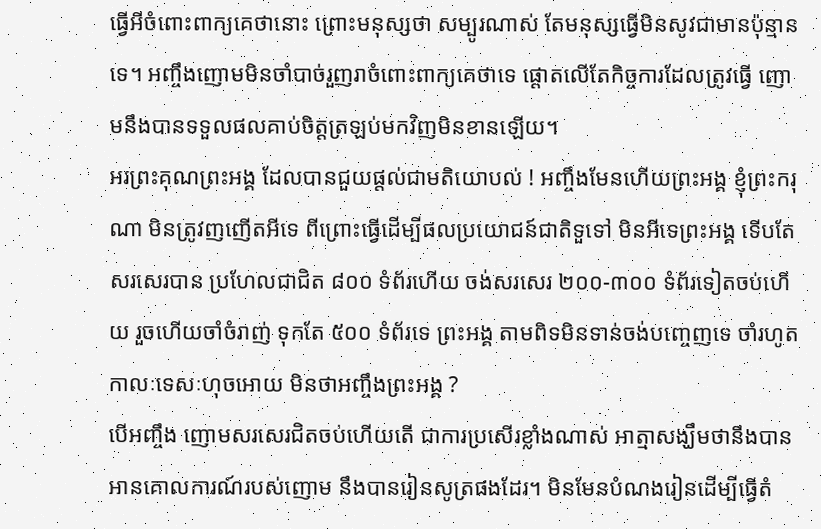ធ្វើអីចំពោះពាក្យគេថានោះ ព្រោះមនុស្សថា សម្បូរណាស់ តែមនុស្សធ្វើមិនសូវជាមានប៉ុន្មានទេ។ អញ្ចឹងញោមមិនចាំបាច់រួញរាចំពោះពាក្យគេថាទេ ផ្តោតលើតែកិច្ចការដែលត្រូវធ្វើ ញោមនឹងបានទទួលផលគាប់ចិត្តត្រឡប់មកវិញមិនខានឡើយ។
អរព្រះគុណព្រះអង្គ ដែលបានជួយផ្តល់ជាមតិយោបល់ ! អញ្ចឹងមែនហើយព្រះអង្គ ខ្ញុំព្រះករុណា មិនត្រូវញញើតអីទេ ពីព្រោះធ្វើដើម្បីផលប្រយោជន៍ជាតិទួទៅ មិនអីទេព្រះអង្គ ទើបតែសរសេរបាន ប្រហែលជាជិត ៨០០ ទំព័រហើយ ចង់សរសេរ ២០០-៣០០ ទំព័រទៀតចប់ហើយ រួចហើយចាំចំរាញ់ ទុកតែ ៥០០ ទំព័រទេ ព្រះអង្គ តាមពិទមិនទាន់ចង់បញ្ចេញទេ ចាំរហូតកាលៈទេសៈហុចអោយ មិនថាអញ្ចឹងព្រះអង្គ ?
បើអញ្ចឹង ញោមសរសេរជិតចប់ហើយតើ ជាការប្រសើរខ្លាំងណាស់ អាត្មាសង្ឃឹមថានឹងបានអានគោលការណ៍របស់ញោម នឹងបានរៀនសូត្រផងដែរ។ មិនមែនបំណងរៀនដើម្បីធ្វើតំ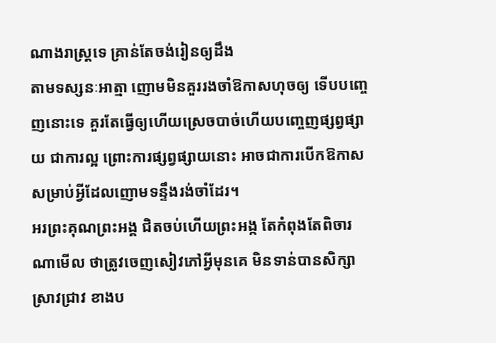ណាងរាស្ត្រទេ គ្រាន់តែចង់រៀនឲ្យដឹង
តាមទស្សនៈអាត្មា ញោមមិនគួររងចាំឱកាសហុចឲ្យ ទើបបញ្ចេញនោះទេ គួរតែធ្វើឲ្យហើយស្រេចបាច់ហើយបញ្ចេញផ្សព្វផ្សាយ ជាការល្អ ព្រោះការផ្សព្វផ្សាយនោះ អាចជាការបើកឱកាសសម្រាប់អ្វីដែលញោមទន្ទឹងរង់ចាំដែរ។
អរព្រះគុណព្រះអង្គ ជិតចប់ហើយព្រះអង្ក តែកំពុងតែពិចារណាមើល ថាត្រូវចេញសៀវភៅអ្វីមុនគេ មិនទាន់បានសិក្សាស្រាវជ្រាវ ខាងប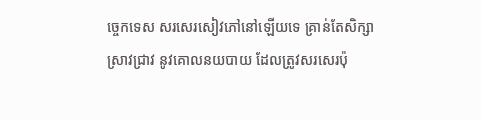ច្ចេកទេស សរសេរសៀវភៅនៅឡើយទេ គ្រាន់តែសិក្សាស្រាវជ្រាវ នូវគោលនយបាយ ដែលត្រូវសរសេរប៉ុ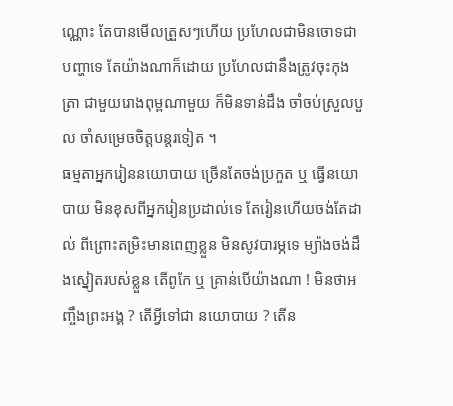ណ្ណោះ តែបានមើលត្រួសៗហើយ ប្រហែលជាមិនចោទជា បញ្ហាទេ តែយ៉ាងណាក៏ដោយ ប្រហែលជានឹងត្រូវចុះកុងត្រា ជាមួយរោងពុម្ពណាមួយ ក៏មិនទាន់ដឹង ចាំចប់ស្រួលបួល ចាំសម្រេចចិត្តបន្តរទៀត ។
ធម្មតាអ្នករៀននយោបាយ ច្រើនតែចង់ប្រកួត ឬ ធ្វើនយោបាយ មិនខុសពីអ្នករៀនប្រដាល់ទេ តែរៀនហើយចង់តែដាល់ ពីព្រោះតម្រិះមានពេញខ្លួន មិនសូវបារម្ភទេ ម្យ៉ាងចង់ដឹងស្នៀតរបស់ខ្លួន តើពូកែ ឬ គ្រាន់បើយ៉ាងណា ! មិនថាអញ្ចឹងព្រះអង្គ ? តើអ្វីទៅជា នយោបាយ ? តើន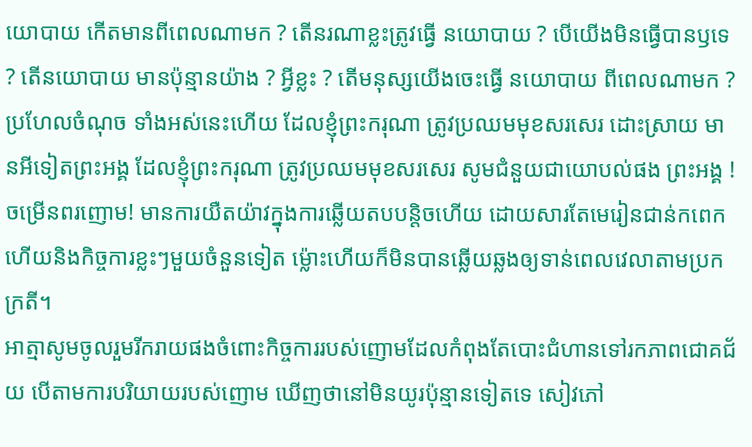យោបាយ កើតមានពីពេលណាមក ? តើនរណាខ្លះត្រូវធ្វើ នយោបាយ ? បើយើងមិនធ្វើបានឫទេ ? តើនយោបាយ មានប៉ុន្មានយ៉ាង ? អ្វីខ្លះ ? តើមនុស្សយើងចេះធ្វើ នយោបាយ ពីពេលណាមក ? ប្រហែលចំណុច ទាំងអស់នេះហើយ ដែលខ្ញុំព្រះករុណា ត្រូវប្រឈមមុខសរសេរ ដោះស្រាយ មានអីទៀតព្រះអង្គ ដែលខ្ញុំព្រះករុណា ត្រូវប្រឈមមុខសរសេរ សូមជំនួយជាយោបល់ផង ព្រះអង្គ !
ចម្រើនពរញោម! មានការយឺតយ៉ាវក្នុងការឆ្លើយតបបន្តិចហើយ ដោយសារតែមេរៀនជាន់កពេក ហើយនិងកិច្ចការខ្លះៗមួយចំនួនទៀត ម៉្លោះហើយក៏មិនបានឆ្លើយឆ្លងឲ្យទាន់ពេលវេលាតាមប្រកក្រតី។
អាត្មាសូមចូលរួមរីករាយផងចំពោះកិច្ចការរបស់ញោមដែលកំពុងតែបោះជំហានទៅរកភាពជោគជ័យ បើតាមការបរិយាយរបស់ញោម ឃើញថានៅមិនយូរប៉ុន្មានទៀតទេ សៀវភៅ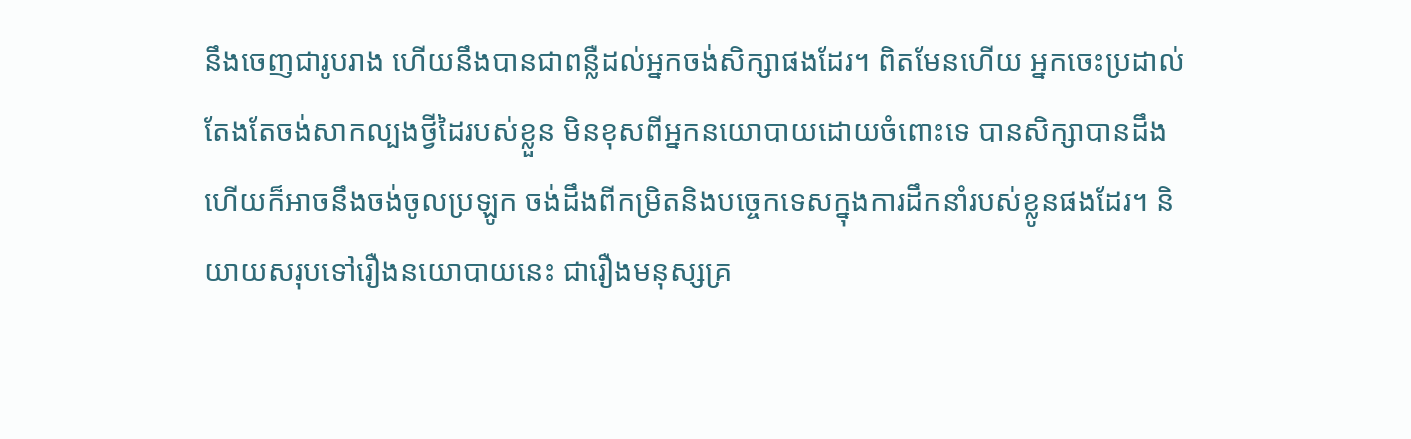នឹងចេញជារូបរាង ហើយនឹងបានជាពន្លឺដល់អ្នកចង់សិក្សាផងដែរ។ ពិតមែនហើយ អ្នកចេះប្រដាល់តែងតែចង់សាកល្បងថ្វីដៃរបស់ខ្លួន មិនខុសពីអ្នកនយោបាយដោយចំពោះទេ បានសិក្សាបានដឹងហើយក៏អាចនឹងចង់ចូលប្រឡូក ចង់ដឹងពីកម្រិតនិងបច្ចេកទេសក្នុងការដឹកនាំរបស់ខ្លូនផងដែរ។ និយាយសរុបទៅរឿងនយោបាយនេះ ជារឿងមនុស្សគ្រ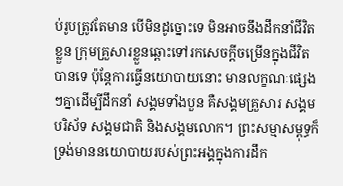ប់រូបត្រូវតែមាន បើមិនដូច្នោះទេ មិនអាចនឹងដឹកនាំជីវិតខ្លួន ក្រុមគ្រួសារខ្លួនឆ្ពោះទៅរកសេចក្តីចម្រើនក្នុងជីវិតបានទេ ប៉ុន្តែការធ្វើនយោបាយនោះ មានលក្ខណៈផ្សេងៗគ្នាដើម្បីដឹកនាំ សង្គមទាំងបួន គឺសង្គមគ្រួសារ សង្គមបរិស័ទ សង្គមជាតិ និងសង្គមលោក។ ព្រះសម្មាសម្ពុទ្ធក៏ទ្រង់មាននយោបាយរបស់ព្រះអង្គក្នុងការដឹក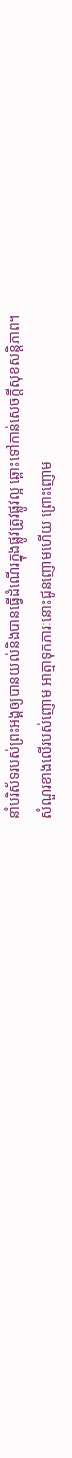នាំបរិស័ទរបស់ព្រះអង្គឲ្យបានយល់និងបានធ្វើដំណើរក្នុងផ្លូវត្រូវផ្លូវល្អ ឆ្ពោះទៅកាន់សេចក្តីសុខសន្តិភាព។
សំណួរខាងលើរបស់ញោម អាត្មាទុកភារៈនោះជូនញោមហើយ ព្រោះញោម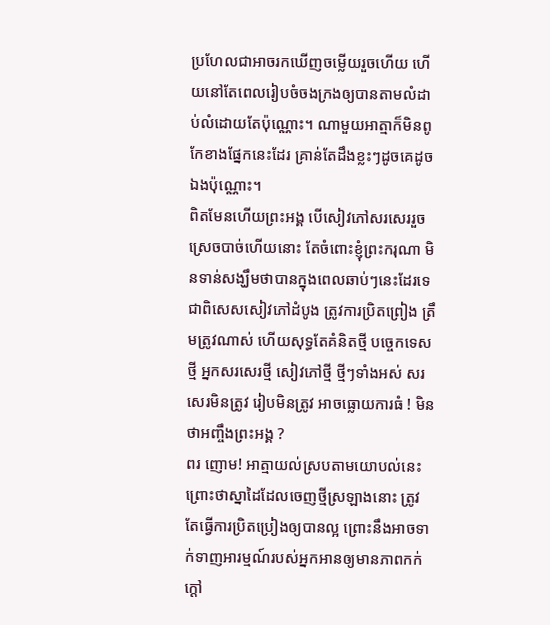ប្រហែលជាអាចរកឃើញចម្លើយរួចហើយ ហើយនៅតែពេលរៀបចំចងក្រងឲ្យបានតាមលំដាប់លំដោយតែប៉ុណ្ណោះ។ ណាមួយអាត្មាក៏មិនពូកែខាងផ្នែកនេះដែរ គ្រាន់តែដឹងខ្លះៗដូចគេដូចឯងប៉ុណ្ណោះ។
ពិតមែនហើយព្រះអង្គ បើសៀវភៅសរសេររួចស្រេចបាច់ហើយនោះ តែចំពោះខ្ញុំព្រះករុណា មិនទាន់សង្ឃឹមថាបានក្នុងពេលឆាប់ៗនេះដែរទេ ជាពិសេសសៀវភៅដំបូង ត្រូវការប្រិតព្រៀង ត្រឹមត្រូវណាស់ ហើយសុទ្ធតែគំនិតថ្មី បច្ចេកទេសថ្មី អ្នកសរសេរថ្មី សៀវភៅថ្មី ថ្មីៗទាំងអស់ សរសេរមិនត្រូវ រៀបមិនត្រូវ អាចធ្លោយការធំ ! មិនថាអញ្ចឹងព្រះអង្គ ?
ពរ ញោម! អាត្មាយល់ស្របតាមយោបល់នេះ ព្រោះថាស្នាដៃដែលចេញថ្មីស្រឡាងនោះ ត្រូវតែធ្វើការប្រិតប្រៀងឲ្យបានល្អ ព្រោះនឹងអាចទាក់ទាញអារម្មណ៍របស់អ្នកអានឲ្យមានភាពកក់ក្តៅ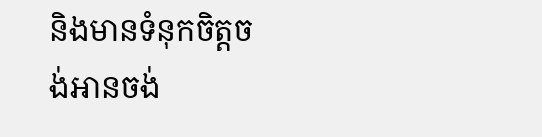និងមានទំនុកចិត្តចង់អានចង់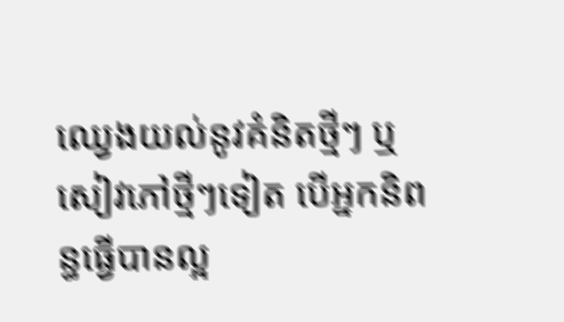ឈ្វេងយល់នូវគំនិតថ្មីៗ ឬសៀវភៅថ្មីៗទៀត បើអ្នកនិពន្ធធ្វើបានល្អ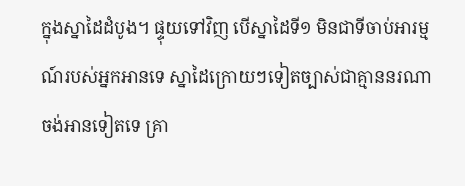ក្នុងស្នាដៃដំបូង។ ផ្ទុយទៅវិញ បើស្នាដៃទី១ មិនជាទីចាប់អារម្មណ៍របស់អ្នកអានទេ ស្នាដៃក្រោយៗទៀតច្បាស់ជាគ្មាននរណាចង់អានទៀតទេ គ្រា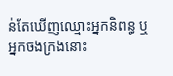ន់តែឃើញឈ្មោះអ្នកនិពន្ធ ឬអ្នកចងក្រងនោះ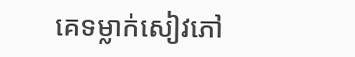គេទម្លាក់សៀវភៅ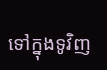ទៅក្នុងទូវិញ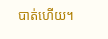បាត់ហើយ។